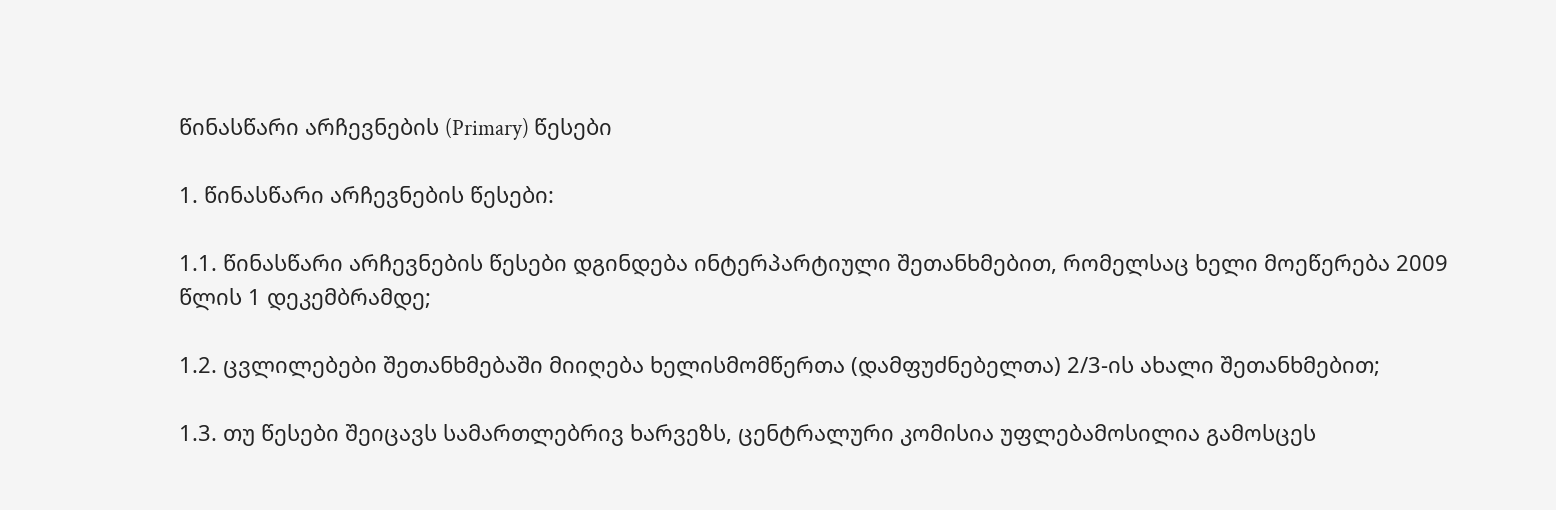წინასწარი არჩევნების (Primary) წესები

1. წინასწარი არჩევნების წესები:

1.1. წინასწარი არჩევნების წესები დგინდება ინტერპარტიული შეთანხმებით, რომელსაც ხელი მოეწერება 2009 წლის 1 დეკემბრამდე;

1.2. ცვლილებები შეთანხმებაში მიიღება ხელისმომწერთა (დამფუძნებელთა) 2/3-ის ახალი შეთანხმებით;

1.3. თუ წესები შეიცავს სამართლებრივ ხარვეზს, ცენტრალური კომისია უფლებამოსილია გამოსცეს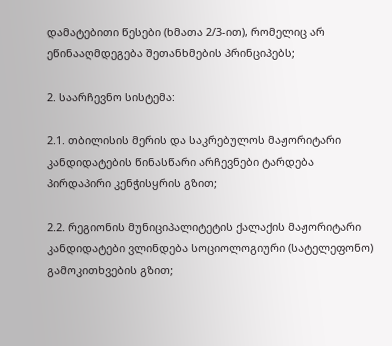დამატებითი წესები (ხმათა 2/3-ით), რომელიც არ ეწინააღმდეგება შეთანხმების პრინციპებს;

2. საარჩევნო სისტემა:

2.1. თბილისის მერის და საკრებულოს მაჟორიტარი კანდიდატების წინასწარი არჩევნები ტარდება პირდაპირი კენჭისყრის გზით;

2.2. რეგიონის მუნიციპალიტეტის ქალაქის მაჟორიტარი კანდიდატები ვლინდება სოციოლოგიური (სატელეფონო) გამოკითხვების გზით;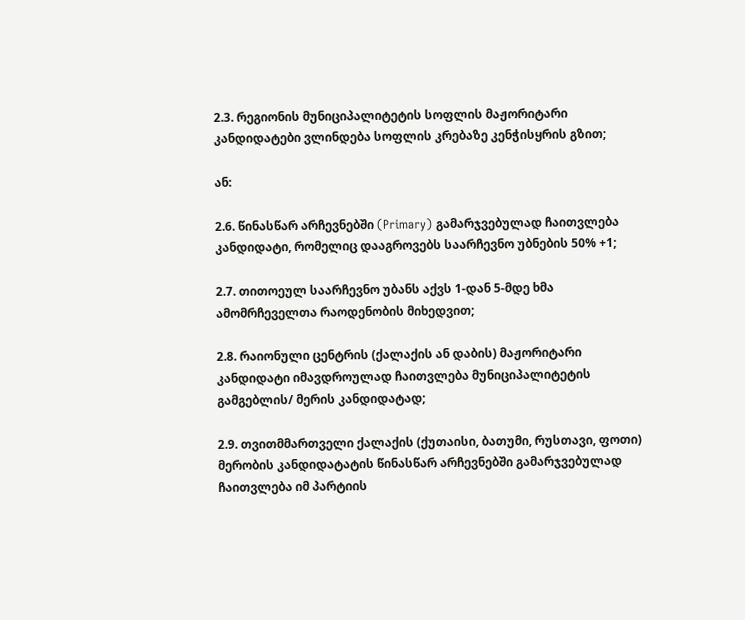2.3. რეგიონის მუნიციპალიტეტის სოფლის მაჟორიტარი კანდიდატები ვლინდება სოფლის კრებაზე კენჭისყრის გზით;

ან:

2.6. წინასწარ არჩევნებში (Primary) გამარჯვებულად ჩაითვლება კანდიდატი, რომელიც დააგროვებს საარჩევნო უბნების 50% +1;

2.7. თითოეულ საარჩევნო უბანს აქვს 1-დან 5-მდე ხმა ამომრჩეველთა რაოდენობის მიხედვით;

2.8. რაიონული ცენტრის (ქალაქის ან დაბის) მაჟორიტარი კანდიდატი იმავდროულად ჩაითვლება მუნიციპალიტეტის გამგებლის/ მერის კანდიდატად;

2.9. თვითმმართველი ქალაქის (ქუთაისი, ბათუმი, რუსთავი, ფოთი) მერობის კანდიდატატის წინასწარ არჩევნებში გამარჯვებულად ჩაითვლება იმ პარტიის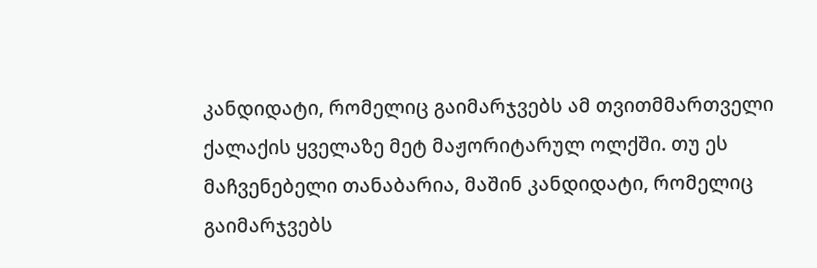კანდიდატი, რომელიც გაიმარჯვებს ამ თვითმმართველი ქალაქის ყველაზე მეტ მაჟორიტარულ ოლქში. თუ ეს მაჩვენებელი თანაბარია, მაშინ კანდიდატი, რომელიც გაიმარჯვებს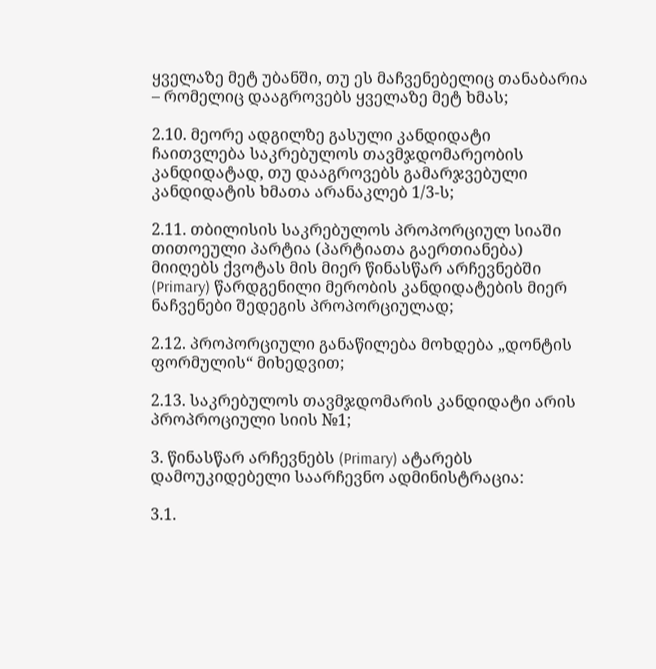ყველაზე მეტ უბანში, თუ ეს მაჩვენებელიც თანაბარია – რომელიც დააგროვებს ყველაზე მეტ ხმას;

2.10. მეორე ადგილზე გასული კანდიდატი ჩაითვლება საკრებულოს თავმჯდომარეობის კანდიდატად, თუ დააგროვებს გამარჯვებული კანდიდატის ხმათა არანაკლებ 1/3-ს;

2.11. თბილისის საკრებულოს პროპორციულ სიაში თითოეული პარტია (პარტიათა გაერთიანება) მიიღებს ქვოტას მის მიერ წინასწარ არჩევნებში (Primary) წარდგენილი მერობის კანდიდატების მიერ ნაჩვენები შედეგის პროპორციულად;

2.12. პროპორციული განაწილება მოხდება „დონტის ფორმულის“ მიხედვით;

2.13. საკრებულოს თავმჯდომარის კანდიდატი არის პროპროციული სიის №1;

3. წინასწარ არჩევნებს (Primary) ატარებს დამოუკიდებელი საარჩევნო ადმინისტრაცია:

3.1.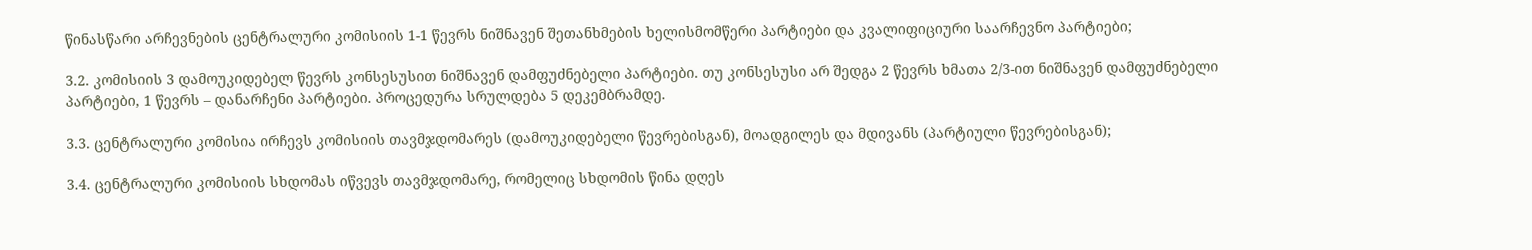წინასწარი არჩევნების ცენტრალური კომისიის 1-1 წევრს ნიშნავენ შეთანხმების ხელისმომწერი პარტიები და კვალიფიციური საარჩევნო პარტიები;

3.2. კომისიის 3 დამოუკიდებელ წევრს კონსესუსით ნიშნავენ დამფუძნებელი პარტიები. თუ კონსესუსი არ შედგა 2 წევრს ხმათა 2/3-ით ნიშნავენ დამფუძნებელი პარტიები, 1 წევრს – დანარჩენი პარტიები. პროცედურა სრულდება 5 დეკემბრამდე.

3.3. ცენტრალური კომისია ირჩევს კომისიის თავმჯდომარეს (დამოუკიდებელი წევრებისგან), მოადგილეს და მდივანს (პარტიული წევრებისგან);

3.4. ცენტრალური კომისიის სხდომას იწვევს თავმჯდომარე, რომელიც სხდომის წინა დღეს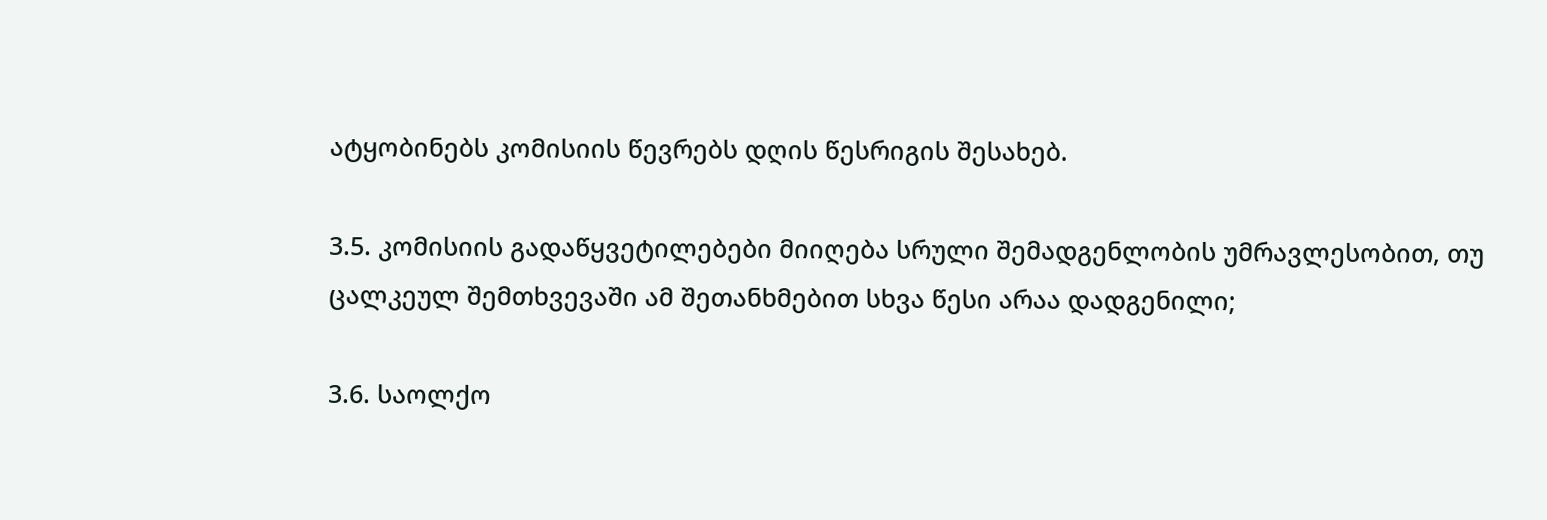ატყობინებს კომისიის წევრებს დღის წესრიგის შესახებ.

3.5. კომისიის გადაწყვეტილებები მიიღება სრული შემადგენლობის უმრავლესობით, თუ ცალკეულ შემთხვევაში ამ შეთანხმებით სხვა წესი არაა დადგენილი;

3.6. საოლქო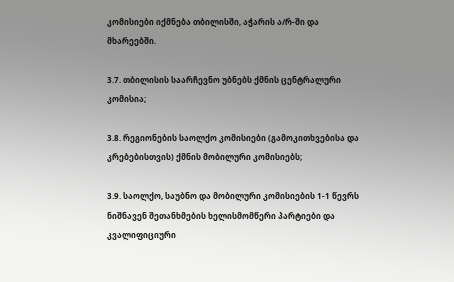კომისიები იქმნება თბილისში, აჭარის ა/რ-ში და მხარეებში.

3.7. თბილისის საარჩევნო უბნებს ქმნის ცენტრალური კომისია;

3.8. რეგიონების საოლქო კომისიები (გამოკითხვებისა და კრებებისთვის) ქმნის მობილური კომისიებს;

3.9. საოლქო, საუბნო და მობილური კომისიების 1-1 წევრს ნიშნავენ შეთანხმების ხელისმომწერი პარტიები და კვალიფიციური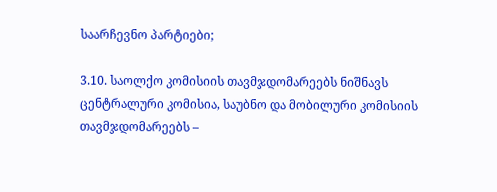საარჩევნო პარტიები;

3.10. საოლქო კომისიის თავმჯდომარეებს ნიშნავს ცენტრალური კომისია, საუბნო და მობილური კომისიის თავმჯდომარეებს –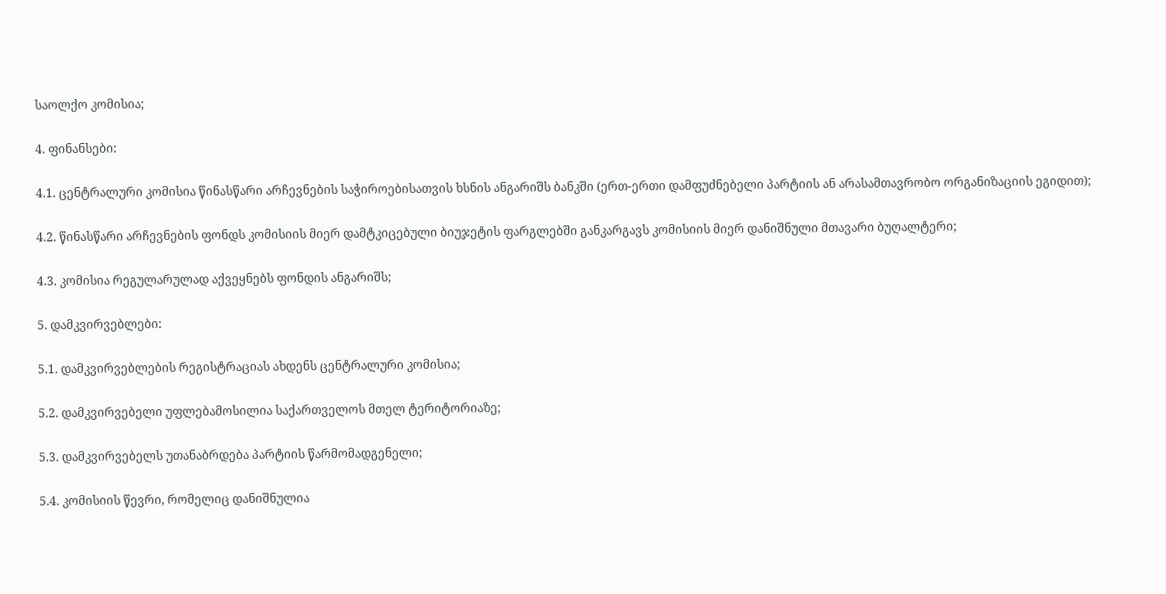საოლქო კომისია;

4. ფინანსები:

4.1. ცენტრალური კომისია წინასწარი არჩევნების საჭიროებისათვის ხსნის ანგარიშს ბანკში (ერთ-ერთი დამფუძნებელი პარტიის ან არასამთავრობო ორგანიზაციის ეგიდით);

4.2. წინასწარი არჩევნების ფონდს კომისიის მიერ დამტკიცებული ბიუჯეტის ფარგლებში განკარგავს კომისიის მიერ დანიშნული მთავარი ბუღალტერი;

4.3. კომისია რეგულარულად აქვეყნებს ფონდის ანგარიშს;

5. დამკვირვებლები:

5.1. დამკვირვებლების რეგისტრაციას ახდენს ცენტრალური კომისია;

5.2. დამკვირვებელი უფლებამოსილია საქართველოს მთელ ტერიტორიაზე;

5.3. დამკვირვებელს უთანაბრდება პარტიის წარმომადგენელი;

5.4. კომისიის წევრი, რომელიც დანიშნულია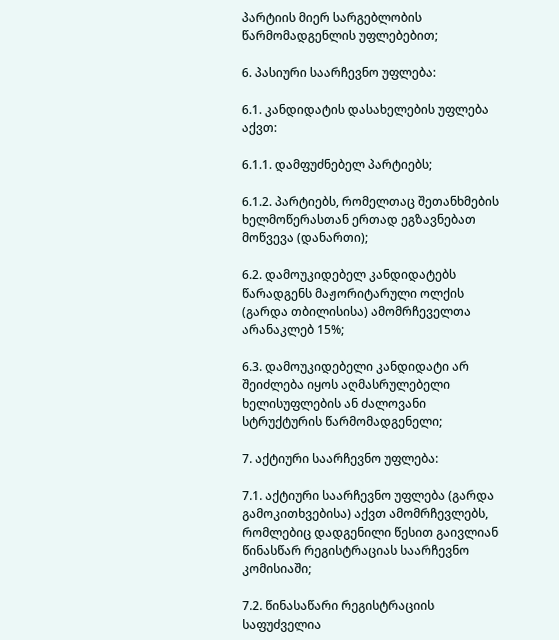პარტიის მიერ სარგებლობის წარმომადგენლის უფლებებით;

6. პასიური საარჩევნო უფლება:

6.1. კანდიდატის დასახელების უფლება აქვთ:

6.1.1. დამფუძნებელ პარტიებს;

6.1.2. პარტიებს, რომელთაც შეთანხმების ხელმოწერასთან ერთად ეგზავნებათ მოწვევა (დანართი);

6.2. დამოუკიდებელ კანდიდატებს წარადგენს მაჟორიტარული ოლქის (გარდა თბილისისა) ამომრჩეველთა არანაკლებ 15%;

6.3. დამოუკიდებელი კანდიდატი არ შეიძლება იყოს აღმასრულებელი ხელისუფლების ან ძალოვანი სტრუქტურის წარმომადგენელი;

7. აქტიური საარჩევნო უფლება:

7.1. აქტიური საარჩევნო უფლება (გარდა გამოკითხვებისა) აქვთ ამომრჩევლებს, რომლებიც დადგენილი წესით გაივლიან წინასწარ რეგისტრაციას საარჩევნო კომისიაში;

7.2. წინასაწარი რეგისტრაციის საფუძველია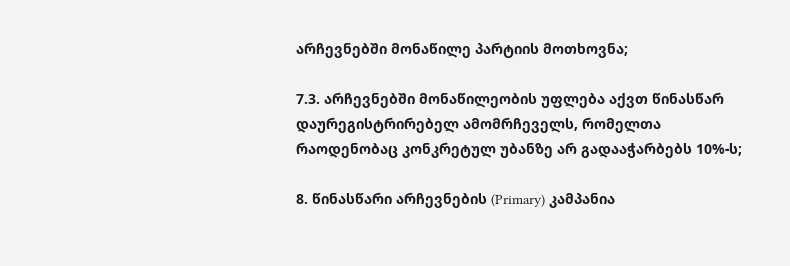არჩევნებში მონაწილე პარტიის მოთხოვნა;

7.3. არჩევნებში მონაწილეობის უფლება აქვთ წინასწარ დაურეგისტრირებელ ამომრჩეველს, რომელთა რაოდენობაც კონკრეტულ უბანზე არ გადააჭარბებს 10%-ს;

8. წინასწარი არჩევნების (Primary) კამპანია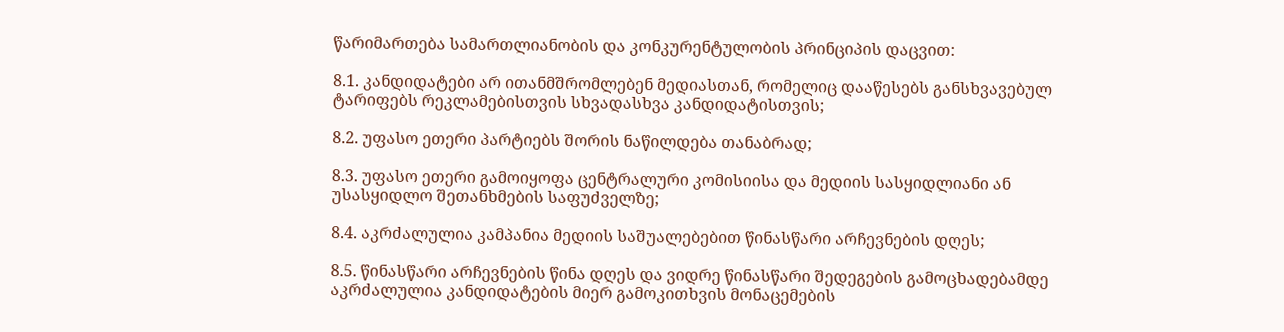წარიმართება სამართლიანობის და კონკურენტულობის პრინციპის დაცვით:

8.1. კანდიდატები არ ითანმშრომლებენ მედიასთან, რომელიც დააწესებს განსხვავებულ ტარიფებს რეკლამებისთვის სხვადასხვა კანდიდატისთვის;

8.2. უფასო ეთერი პარტიებს შორის ნაწილდება თანაბრად;

8.3. უფასო ეთერი გამოიყოფა ცენტრალური კომისიისა და მედიის სასყიდლიანი ან უსასყიდლო შეთანხმების საფუძველზე;

8.4. აკრძალულია კამპანია მედიის საშუალებებით წინასწარი არჩევნების დღეს;

8.5. წინასწარი არჩევნების წინა დღეს და ვიდრე წინასწარი შედეგების გამოცხადებამდე აკრძალულია კანდიდატების მიერ გამოკითხვის მონაცემების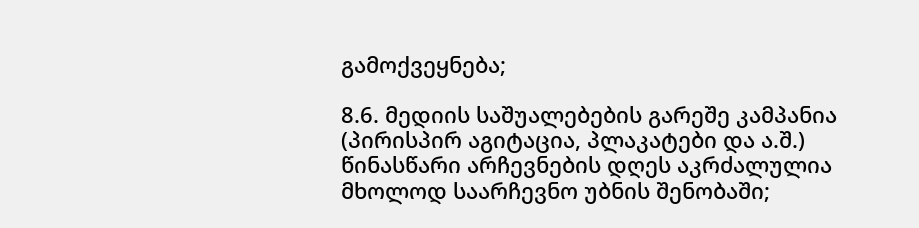გამოქვეყნება;

8.6. მედიის საშუალებების გარეშე კამპანია (პირისპირ აგიტაცია, პლაკატები და ა.შ.) წინასწარი არჩევნების დღეს აკრძალულია მხოლოდ საარჩევნო უბნის შენობაში;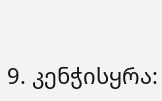9. კენჭისყრა: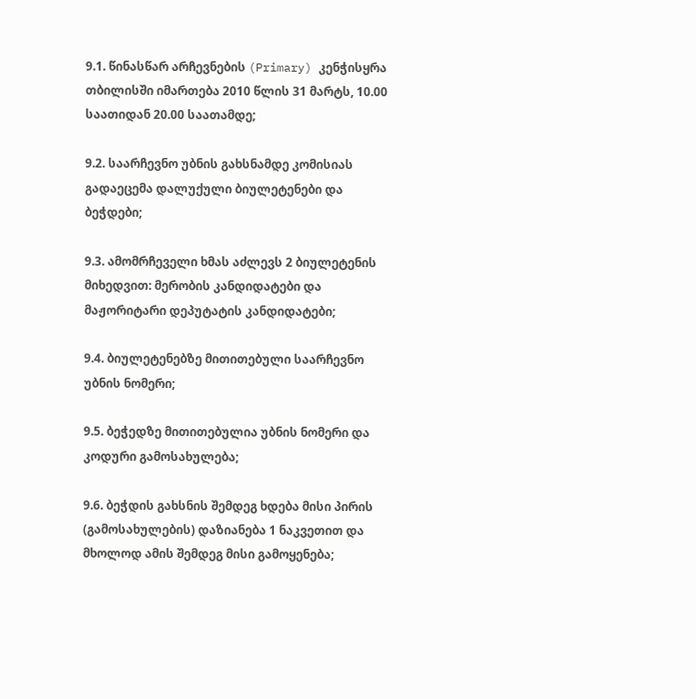9.1. წინასწარ არჩევნების (Primary) კენჭისყრა თბილისში იმართება 2010 წლის 31 მარტს, 10.00 საათიდან 20.00 საათამდე;

9.2. საარჩევნო უბნის გახსნამდე კომისიას გადაეცემა დალუქული ბიულეტენები და ბეჭდები;

9.3. ამომრჩეველი ხმას აძლევს 2 ბიულეტენის მიხედვით: მერობის კანდიდატები და მაჟორიტარი დეპუტატის კანდიდატები;

9.4. ბიულეტენებზე მითითებული საარჩევნო უბნის ნომერი;

9.5. ბეჭედზე მითითებულია უბნის ნომერი და კოდური გამოსახულება;

9.6. ბეჭდის გახსნის შემდეგ ხდება მისი პირის (გამოსახულების) დაზიანება 1 ნაკვეთით და მხოლოდ ამის შემდეგ მისი გამოყენება;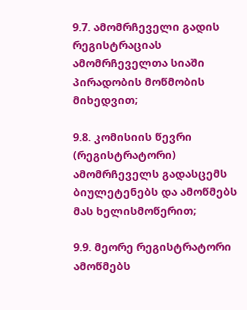9.7. ამომრჩეველი გადის რეგისტრაციას ამომრჩეველთა სიაში პირადობის მოწმობის მიხედვით;

9.8. კომისიის წევრი (რეგისტრატორი) ამომრჩეველს გადასცემს ბიულეტენებს და ამოწმებს მას ხელისმოწერით;

9.9. მეორე რეგისტრატორი ამოწმებს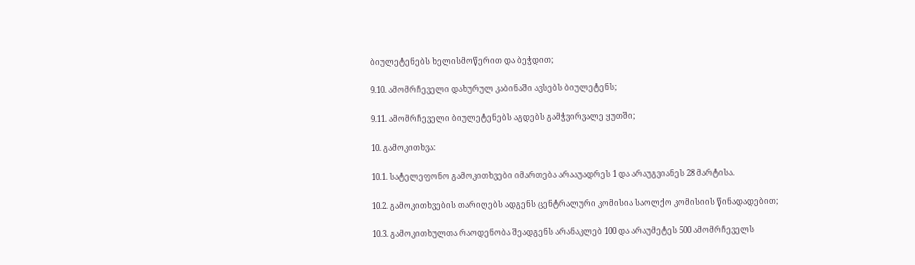ბიულეტენებს ხელისმოწერით და ბეჭდით;

9.10. ამომრჩეველი დახურულ კაბინაში ავსებს ბიულეტენს;

9.11. ამომრჩეველი ბიულეტენებს აგდებს გამჭვირვალე ყუთში;

10. გამოკითხვა:

10.1. სატელეფონო გამოკითხვები იმართება არააუადრეს 1 და არაუგვიანეს 28 მარტისა.

10.2. გამოკითხვების თარიღებს ადგენს ცენტრალური კომისია საოლქო კომისიის წინადადებით;

10.3. გამოკითხულთა რაოდენობა შეადგენს არანაკლებ 100 და არაუმეტეს 500 ამომრჩეველს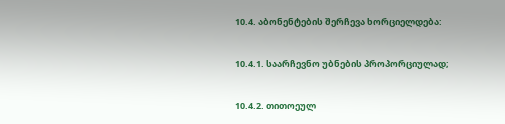10.4. აბონენტების შერჩევა ხორციელდება:

10.4.1. საარჩევნო უბნების პროპორციულად;

10.4.2. თითოეულ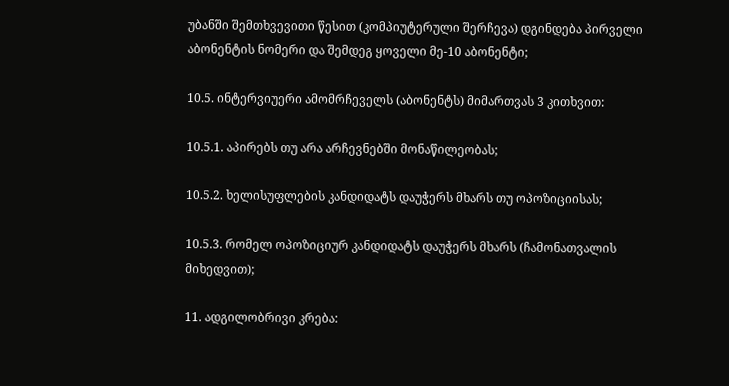უბანში შემთხვევითი წესით (კომპიუტერული შერჩევა) დგინდება პირველი აბონენტის ნომერი და შემდეგ ყოველი მე-10 აბონენტი;

10.5. ინტერვიუერი ამომრჩეველს (აბონენტს) მიმართვას 3 კითხვით:

10.5.1. აპირებს თუ არა არჩევნებში მონაწილეობას;

10.5.2. ხელისუფლების კანდიდატს დაუჭერს მხარს თუ ოპოზიციისას;

10.5.3. რომელ ოპოზიციურ კანდიდატს დაუჭერს მხარს (ჩამონათვალის მიხედვით);

11. ადგილობრივი კრება: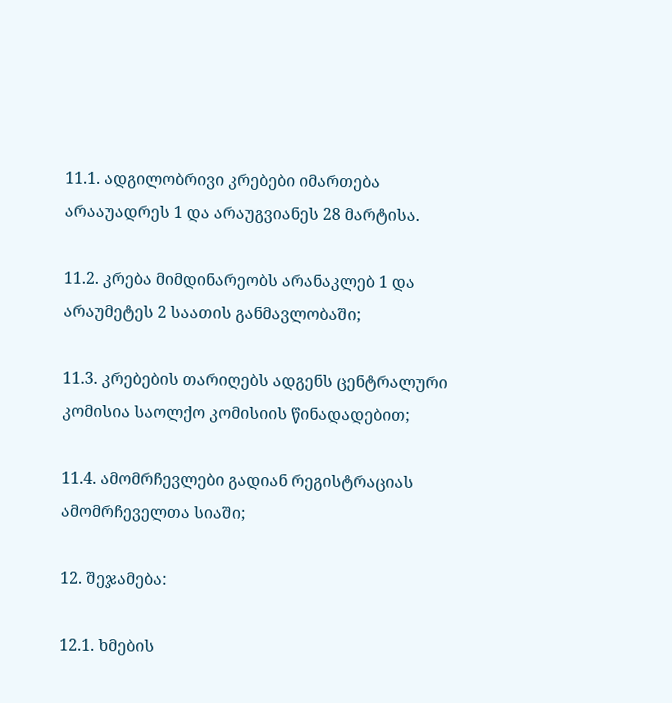11.1. ადგილობრივი კრებები იმართება არააუადრეს 1 და არაუგვიანეს 28 მარტისა.

11.2. კრება მიმდინარეობს არანაკლებ 1 და არაუმეტეს 2 საათის განმავლობაში;

11.3. კრებების თარიღებს ადგენს ცენტრალური კომისია საოლქო კომისიის წინადადებით;

11.4. ამომრჩევლები გადიან რეგისტრაციას ამომრჩეველთა სიაში;

12. შეჯამება:

12.1. ხმების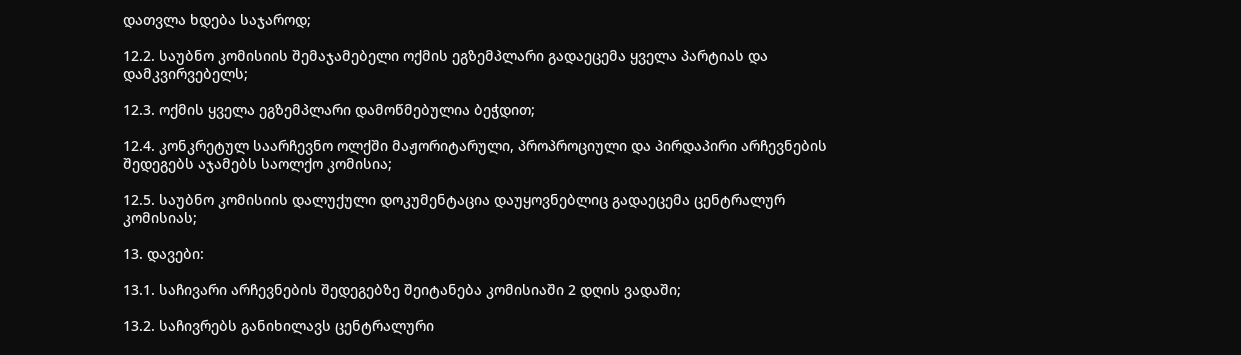დათვლა ხდება საჯაროდ;

12.2. საუბნო კომისიის შემაჯამებელი ოქმის ეგზემპლარი გადაეცემა ყველა პარტიას და დამკვირვებელს;

12.3. ოქმის ყველა ეგზემპლარი დამოწმებულია ბეჭდით;

12.4. კონკრეტულ საარჩევნო ოლქში მაჟორიტარული, პროპროციული და პირდაპირი არჩევნების შედეგებს აჯამებს საოლქო კომისია;

12.5. საუბნო კომისიის დალუქული დოკუმენტაცია დაუყოვნებლიც გადაეცემა ცენტრალურ კომისიას;

13. დავები:

13.1. საჩივარი არჩევნების შედეგებზე შეიტანება კომისიაში 2 დღის ვადაში;

13.2. საჩივრებს განიხილავს ცენტრალური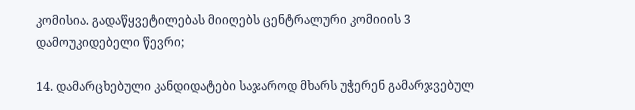კომისია. გადაწყვეტილებას მიიღებს ცენტრალური კომიიის 3 დამოუკიდებელი წევრი;

14. დამარცხებული კანდიდატები საჯაროდ მხარს უჭერენ გამარჯვებულ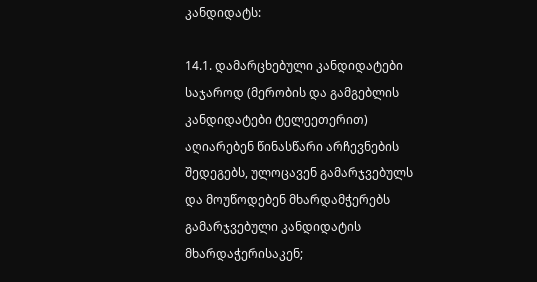კანდიდატს:

14.1. დამარცხებული კანდიდატები საჯაროდ (მერობის და გამგებლის კანდიდატები ტელეეთერით) აღიარებენ წინასწარი არჩევნების შედეგებს, ულოცავენ გამარჯვებულს და მოუწოდებენ მხარდამჭერებს გამარჯვებული კანდიდატის მხარდაჭერისაკენ;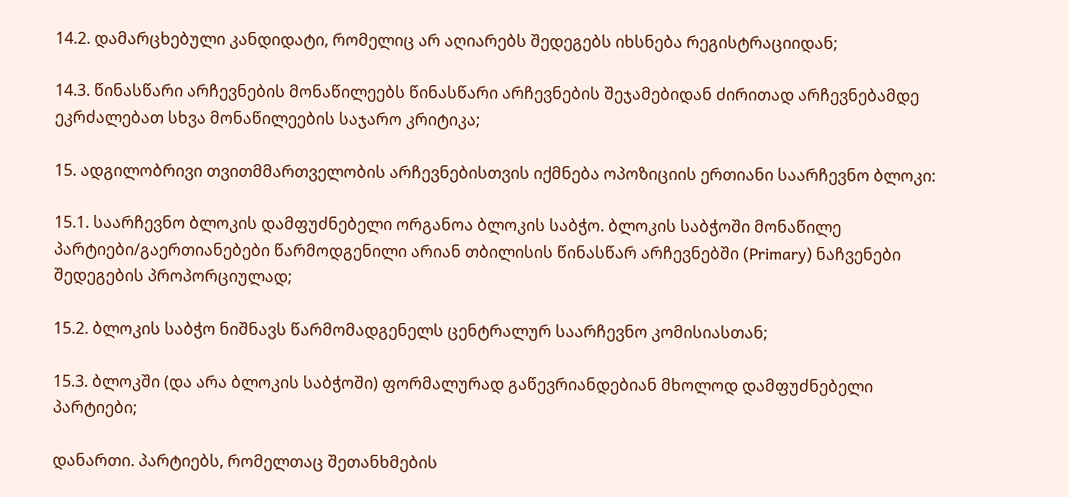14.2. დამარცხებული კანდიდატი, რომელიც არ აღიარებს შედეგებს იხსნება რეგისტრაციიდან;

14.3. წინასწარი არჩევნების მონაწილეებს წინასწარი არჩევნების შეჯამებიდან ძირითად არჩევნებამდე ეკრძალებათ სხვა მონაწილეების საჯარო კრიტიკა;

15. ადგილობრივი თვითმმართველობის არჩევნებისთვის იქმნება ოპოზიციის ერთიანი საარჩევნო ბლოკი:

15.1. საარჩევნო ბლოკის დამფუძნებელი ორგანოა ბლოკის საბჭო. ბლოკის საბჭოში მონაწილე პარტიები/გაერთიანებები წარმოდგენილი არიან თბილისის წინასწარ არჩევნებში (Primary) ნაჩვენები შედეგების პროპორციულად;

15.2. ბლოკის საბჭო ნიშნავს წარმომადგენელს ცენტრალურ საარჩევნო კომისიასთან;

15.3. ბლოკში (და არა ბლოკის საბჭოში) ფორმალურად გაწევრიანდებიან მხოლოდ დამფუძნებელი პარტიები;

დანართი. პარტიებს, რომელთაც შეთანხმების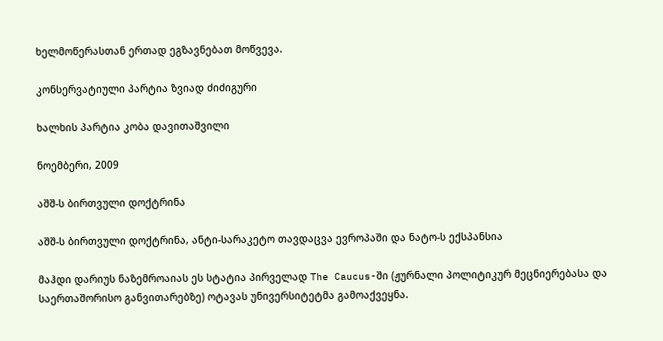ხელმოწერასთან ერთად ეგზავნებათ მოწვევა.

კონსერვატიული პარტია ზვიად ძიძიგური

ხალხის პარტია კობა დავითაშვილი

ნოემბერი, 2009

აშშ-ს ბირთვული დოქტრინა

აშშ-ს ბირთვული დოქტრინა, ანტი-სარაკეტო თავდაცვა ევროპაში და ნატო-ს ექსპანსია

მაჰდი დარიუს ნაზემროაიას ეს სტატია პირველად The Caucus-ში (ჟურნალი პოლიტიკურ მეცნიერებასა და საერთაშორისო განვითარებზე) ოტავას უნივერსიტეტმა გამოაქვეყნა.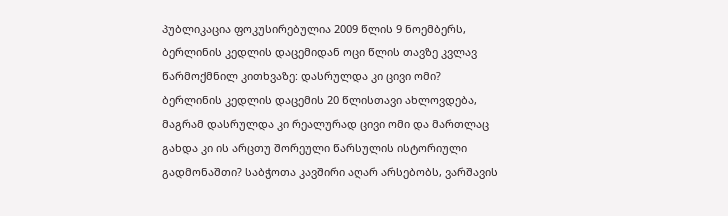პუბლიკაცია ფოკუსირებულია 2009 წლის 9 ნოემბერს, ბერლინის კედლის დაცემიდან ოცი წლის თავზე კვლავ წარმოქმნილ კითხვაზე: დასრულდა კი ცივი ომი?
ბერლინის კედლის დაცემის 20 წლისთავი ახლოვდება, მაგრამ დასრულდა კი რეალურად ცივი ომი და მართლაც გახდა კი ის არცთუ შორეული წარსულის ისტორიული გადმონაშთი? საბჭოთა კავშირი აღარ არსებობს, ვარშავის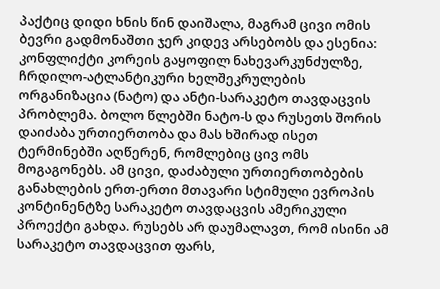პაქტიც დიდი ხნის წინ დაიშალა, მაგრამ ცივი ომის ბევრი გადმონაშთი ჯერ კიდევ არსებობს და ესენია: კონფლიქტი კორეის გაყოფილ ნახევარკუნძულზე, ჩრდილო-ატლანტიკური ხელშეკრულების ორგანიზაცია (ნატო) და ანტი-სარაკეტო თავდაცვის პრობლემა. ბოლო წლებში ნატო-ს და რუსეთს შორის დაიძაბა ურთიერთობა და მას ხშირად ისეთ ტერმინებში აღწერენ, რომლებიც ცივ ომს მოგაგონებს. ამ ცივი, დაძაბული ურთიერთობების განახლების ერთ-ერთი მთავარი სტიმული ევროპის კონტინენტზე სარაკეტო თავდაცვის ამერიკული პროექტი გახდა. რუსებს არ დაუმალავთ, რომ ისინი ამ სარაკეტო თავდაცვით ფარს,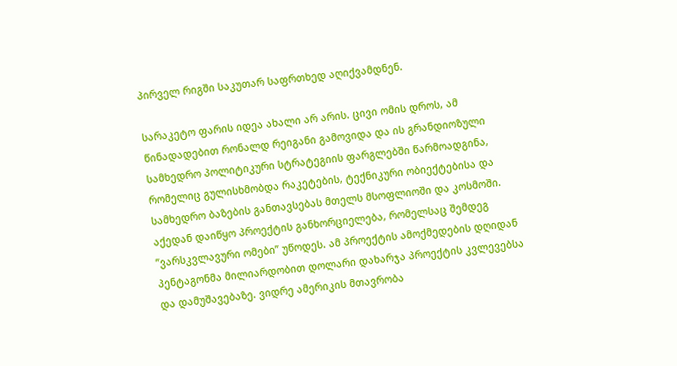პირველ რიგში საკუთარ საფრთხედ აღიქვამდნენ.

სარაკეტო ფარის იდეა ახალი არ არის. ცივი ომის დროს, ამ წინადადებით რონალდ რეიგანი გამოვიდა და ის გრანდიოზული სამხედრო პოლიტიკური სტრატეგიის ფარგლებში წარმოადგინა, რომელიც გულისხმობდა რაკეტების, ტექნიკური ობიექტებისა და სამხედრო ბაზების განთავსებას მთელს მსოფლიოში და კოსმოში. აქედან დაიწყო პროექტის განხორციელება, რომელსაც შემდეგ ”ვარსკვლავური ომები” უწოდეს. ამ პროექტის ამოქმედების დღიდან პენტაგონმა მილიარდობით დოლარი დახარჯა პროექტის კვლევებსა და დამუშავებაზე. ვიდრე ამერიკის მთავრობა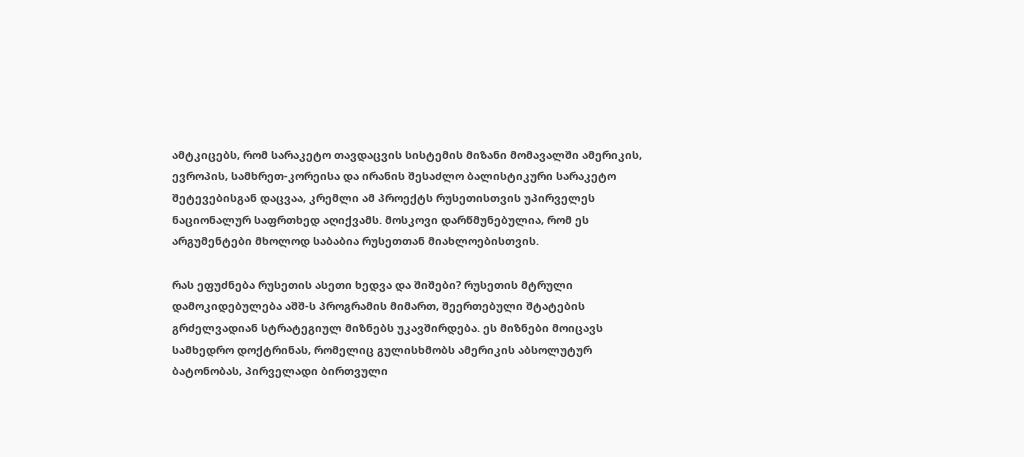ამტკიცებს, რომ სარაკეტო თავდაცვის სისტემის მიზანი მომავალში ამერიკის, ევროპის, სამხრეთ-კორეისა და ირანის შესაძლო ბალისტიკური სარაკეტო შეტევებისგან დაცვაა, კრემლი ამ პროექტს რუსეთისთვის უპირველეს ნაციონალურ საფრთხედ აღიქვამს. მოსკოვი დარწმუნებულია, რომ ეს არგუმენტები მხოლოდ საბაბია რუსეთთან მიახლოებისთვის.

რას ეფუძნება რუსეთის ასეთი ხედვა და შიშები? რუსეთის მტრული დამოკიდებულება აშშ-ს პროგრამის მიმართ, შეერთებული შტატების გრძელვადიან სტრატეგიულ მიზნებს უკავშირდება. ეს მიზნები მოიცავს სამხედრო დოქტრინას, რომელიც გულისხმობს ამერიკის აბსოლუტურ ბატონობას, პირველადი ბირთვული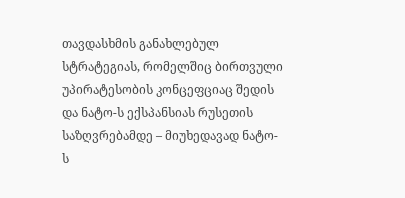თავდასხმის განახლებულ სტრატეგიას, რომელშიც ბირთვული უპირატესობის კონცეფციაც შედის და ნატო-ს ექსპანსიას რუსეთის საზღვრებამდე – მიუხედავად ნატო-ს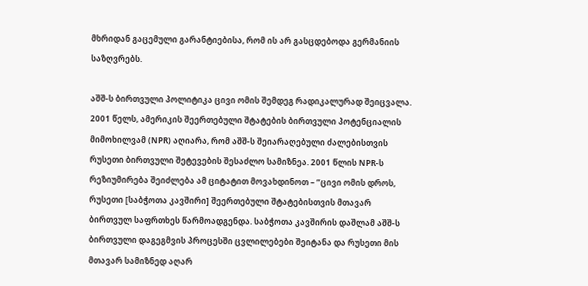მხრიდან გაცემული გარანტიებისა, რომ ის არ გასცდებოდა გერმანიის საზღვრებს.

აშშ-ს ბირთვული პოლიტიკა ცივი ომის შემდეგ რადიკალურად შეიცვალა. 2001 წელს, ამერიკის შეერთებული შტატების ბირთვული პოტენციალის მიმოხილვამ (NPR) აღიარა, რომ აშშ-ს შეიარაღებული ძალებისთვის რუსეთი ბირთვული შეტევების შესაძლო სამიზნეა. 2001 წლის NPR-ს რეზიუმირება შეიძლება ამ ციტატით მოვახდინოთ – ”ცივი ომის დროს, რუსეთი [საბჭოთა კავშირი] შეერთებული შტატებისთვის მთავარ ბირთვულ საფრთხეს წარმოადგენდა. საბჭოთა კავშირის დაშლამ აშშ-ს ბირთვული დაგეგმვის პროცესში ცვლილებები შეიტანა და რუსეთი მის მთავარ სამიზნედ აღარ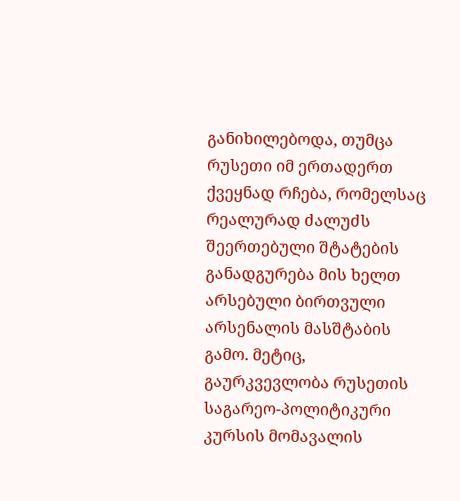განიხილებოდა, თუმცა რუსეთი იმ ერთადერთ ქვეყნად რჩება, რომელსაც რეალურად ძალუძს შეერთებული შტატების განადგურება მის ხელთ არსებული ბირთვული არსენალის მასშტაბის გამო. მეტიც, გაურკვევლობა რუსეთის საგარეო-პოლიტიკური კურსის მომავალის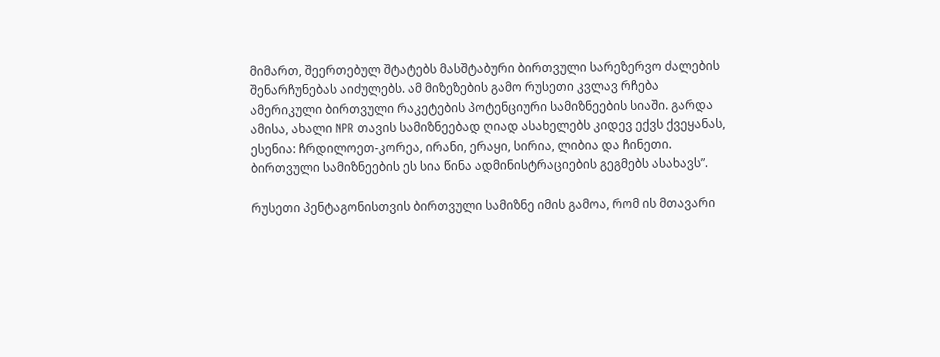მიმართ, შეერთებულ შტატებს მასშტაბური ბირთვული სარეზერვო ძალების შენარჩუნებას აიძულებს. ამ მიზეზების გამო რუსეთი კვლავ რჩება ამერიკული ბირთვული რაკეტების პოტენციური სამიზნეების სიაში. გარდა ამისა, ახალი NPR თავის სამიზნეებად ღიად ასახელებს კიდევ ექვს ქვეყანას, ესენია: ჩრდილოეთ-კორეა, ირანი, ერაყი, სირია, ლიბია და ჩინეთი. ბირთვული სამიზნეების ეს სია წინა ადმინისტრაციების გეგმებს ასახავს”.

რუსეთი პენტაგონისთვის ბირთვული სამიზნე იმის გამოა, რომ ის მთავარი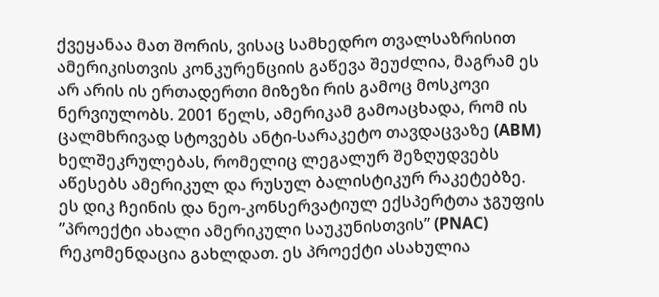ქვეყანაა მათ შორის, ვისაც სამხედრო თვალსაზრისით ამერიკისთვის კონკურენციის გაწევა შეუძლია, მაგრამ ეს არ არის ის ერთადერთი მიზეზი რის გამოც მოსკოვი ნერვიულობს. 2001 წელს, ამერიკამ გამოაცხადა, რომ ის ცალმხრივად სტოვებს ანტი-სარაკეტო თავდაცვაზე (ABM) ხელშეკრულებას, რომელიც ლეგალურ შეზღუდვებს აწესებს ამერიკულ და რუსულ ბალისტიკურ რაკეტებზე. ეს დიკ ჩეინის და ნეო-კონსერვატიულ ექსპერტთა ჯგუფის ”პროექტი ახალი ამერიკული საუკუნისთვის” (PNAC) რეკომენდაცია გახლდათ. ეს პროექტი ასახულია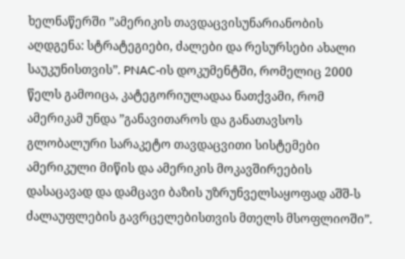ხელნაწერში ”ამერიკის თავდაცვისუნარიანობის აღდგენა: სტრატეგიები, ძალები და რესურსები ახალი საუკუნისთვის”. PNAC-ის დოკუმენტში, რომელიც 2000 წელს გამოიცა, კატეგორიულადაა ნათქვამი, რომ ამერიკამ უნდა ”განავითაროს და განათავსოს გლობალური სარაკეტო თავდაცვითი სისტემები ამერიკული მიწის და ამერიკის მოკავშირეების დასაცავად და დამცავი ბაზის უზრუნველსაყოფად აშშ-ს ძალაუფლების გავრცელებისთვის მთელს მსოფლიოში”.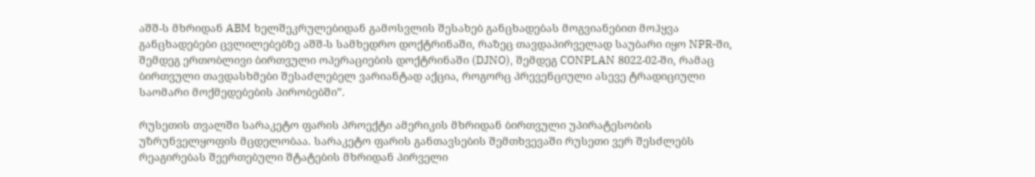აშშ-ს მხრიდან ABM ხელშეკრულებიდან გამოსვლის შესახებ განცხადებას მოგვიანებით მოჰყვა განცხადებები ცვლილებებზე აშშ-ს სამხედრო დოქტრინაში, რაზეც თავდაპირველად საუბარი იყო NPR-ში, შემდეგ ერთობლივი ბირთვული ოპერაციების დოქტრინაში (DJNO), შემდეგ CONPLAN 8022-02-ში, რამაც ბირთვული თავდასხმები შესაძლებელ ვარიანტად აქცია, როგორც პრევენციული ასევე ტრადიციული საომარი მოქმედებების პირობებში”.

რუსეთის თვალში სარაკეტო ფარის პროექტი ამერიკის მხრიდან ბირთვული უპირატესობის უზრუნველყოფის მცდელობაა. სარაკეტო ფარის განთავსების შემთხვევაში რუსეთი ვერ შესძლებს რეაგირებას შეერთებული შტატების მხრიდან პირველი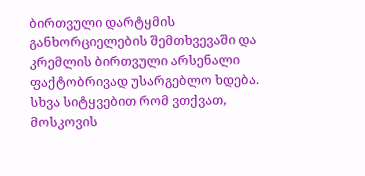ბირთვული დარტყმის განხორციელების შემთხვევაში და კრემლის ბირთვული არსენალი ფაქტობრივად უსარგებლო ხდება. სხვა სიტყვებით რომ ვთქვათ, მოსკოვის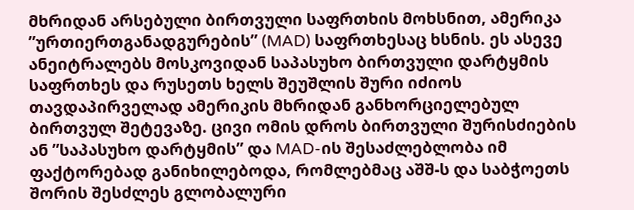მხრიდან არსებული ბირთვული საფრთხის მოხსნით, ამერიკა ”ურთიერთგანადგურების” (MAD) საფრთხესაც ხსნის. ეს ასევე ანეიტრალებს მოსკოვიდან საპასუხო ბირთვული დარტყმის საფრთხეს და რუსეთს ხელს შეუშლის შური იძიოს თავდაპირველად ამერიკის მხრიდან განხორციელებულ ბირთვულ შეტევაზე. ცივი ომის დროს ბირთვული შურისძიების ან ”საპასუხო დარტყმის” და MAD-ის შესაძლებლობა იმ ფაქტორებად განიხილებოდა, რომლებმაც აშშ-ს და საბჭოეთს შორის შესძლეს გლობალური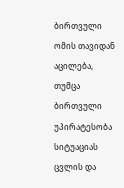ბირთვული ომის თავიდან აცილება, თუმცა ბირთვული უპირატესობა სიტუაციას ცვლის და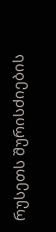რუსეთს შურისძიების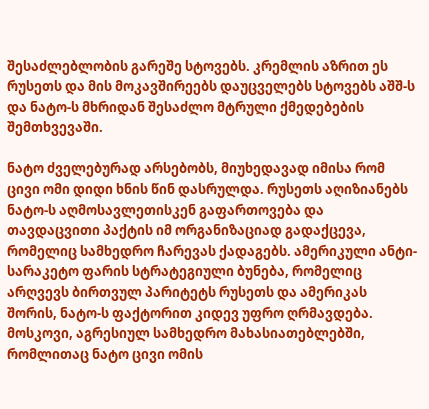შესაძლებლობის გარეშე სტოვებს. კრემლის აზრით ეს რუსეთს და მის მოკავშირეებს დაუცველებს სტოვებს აშშ-ს და ნატო-ს მხრიდან შესაძლო მტრული ქმედებების შემთხვევაში.

ნატო ძველებურად არსებობს, მიუხედავად იმისა რომ ცივი ომი დიდი ხნის წინ დასრულდა. რუსეთს აღიზიანებს ნატო-ს აღმოსავლეთისკენ გაფართოვება და თავდაცვითი პაქტის იმ ორგანიზაციად გადაქცევა, რომელიც სამხედრო ჩარევას ქადაგებს. ამერიკული ანტი-სარაკეტო ფარის სტრატეგიული ბუნება, რომელიც არღვევს ბირთვულ პარიტეტს რუსეთს და ამერიკას შორის, ნატო-ს ფაქტორით კიდევ უფრო ღრმავდება. მოსკოვი, აგრესიულ სამხედრო მახასიათებლებში, რომლითაც ნატო ცივი ომის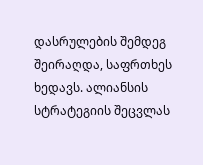დასრულების შემდეგ შეირაღდა, საფრთხეს ხედავს. ალიანსის სტრატეგიის შეცვლას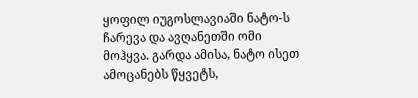ყოფილ იუგოსლავიაში ნატო-ს ჩარევა და ავღანეთში ომი მოჰყვა. გარდა ამისა, ნატო ისეთ ამოცანებს წყვეტს,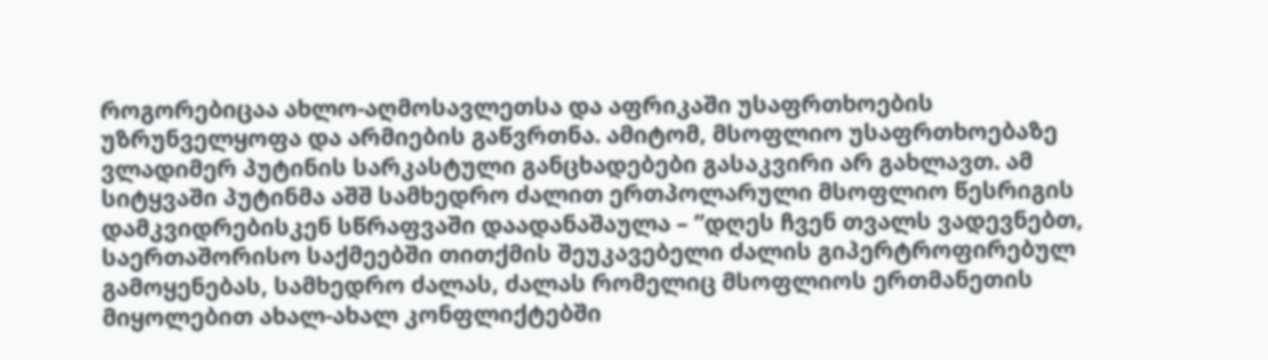როგორებიცაა ახლო-აღმოსავლეთსა და აფრიკაში უსაფრთხოების უზრუნველყოფა და არმიების გაწვრთნა. ამიტომ, მსოფლიო უსაფრთხოებაზე ვლადიმერ პუტინის სარკასტული განცხადებები გასაკვირი არ გახლავთ. ამ სიტყვაში პუტინმა აშშ სამხედრო ძალით ერთპოლარული მსოფლიო წესრიგის დამკვიდრებისკენ სწრაფვაში დაადანაშაულა – ”დღეს ჩვენ თვალს ვადევნებთ, საერთაშორისო საქმეებში თითქმის შეუკავებელი ძალის გიპერტროფირებულ გამოყენებას, სამხედრო ძალას, ძალას რომელიც მსოფლიოს ერთმანეთის მიყოლებით ახალ-ახალ კონფლიქტებში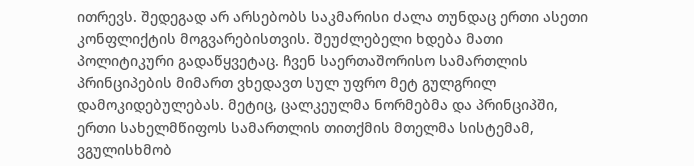ითრევს. შედეგად არ არსებობს საკმარისი ძალა თუნდაც ერთი ასეთი კონფლიქტის მოგვარებისთვის. შეუძლებელი ხდება მათი პოლიტიკური გადაწყვეტაც. ჩვენ საერთაშორისო სამართლის პრინციპების მიმართ ვხედავთ სულ უფრო მეტ გულგრილ დამოკიდებულებას. მეტიც, ცალკეულმა ნორმებმა და პრინციპში, ერთი სახელმწიფოს სამართლის თითქმის მთელმა სისტემამ, ვგულისხმობ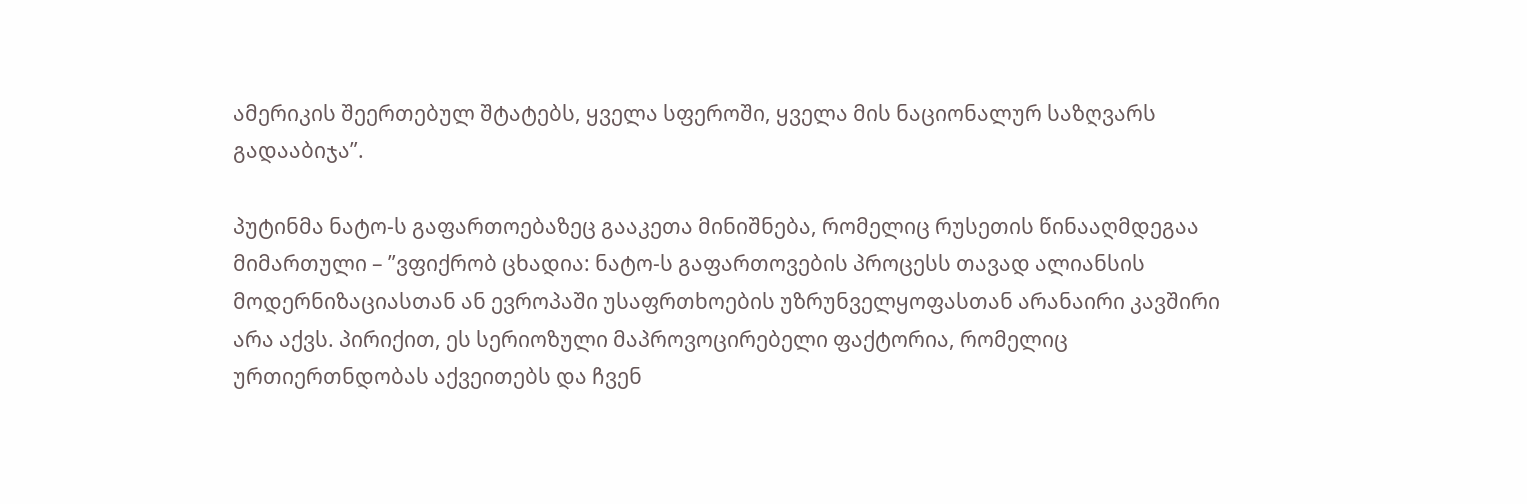ამერიკის შეერთებულ შტატებს, ყველა სფეროში, ყველა მის ნაციონალურ საზღვარს გადააბიჯა”.

პუტინმა ნატო-ს გაფართოებაზეც გააკეთა მინიშნება, რომელიც რუსეთის წინააღმდეგაა მიმართული – ”ვფიქრობ ცხადია: ნატო-ს გაფართოვების პროცესს თავად ალიანსის მოდერნიზაციასთან ან ევროპაში უსაფრთხოების უზრუნველყოფასთან არანაირი კავშირი არა აქვს. პირიქით, ეს სერიოზული მაპროვოცირებელი ფაქტორია, რომელიც ურთიერთნდობას აქვეითებს და ჩვენ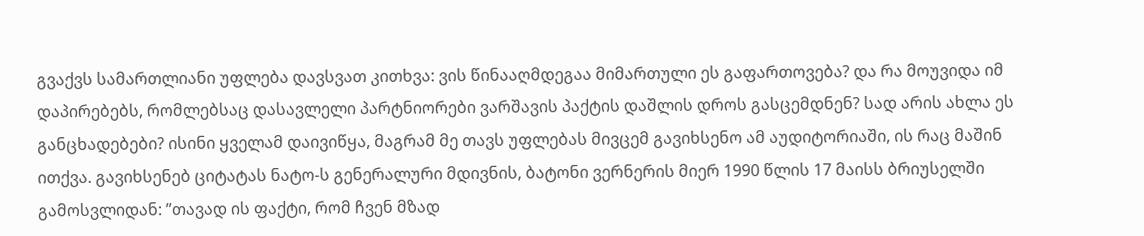გვაქვს სამართლიანი უფლება დავსვათ კითხვა: ვის წინააღმდეგაა მიმართული ეს გაფართოვება? და რა მოუვიდა იმ დაპირებებს, რომლებსაც დასავლელი პარტნიორები ვარშავის პაქტის დაშლის დროს გასცემდნენ? სად არის ახლა ეს განცხადებები? ისინი ყველამ დაივიწყა, მაგრამ მე თავს უფლებას მივცემ გავიხსენო ამ აუდიტორიაში, ის რაც მაშინ ითქვა. გავიხსენებ ციტატას ნატო-ს გენერალური მდივნის, ბატონი ვერნერის მიერ 1990 წლის 17 მაისს ბრიუსელში გამოსვლიდან: ”თავად ის ფაქტი, რომ ჩვენ მზად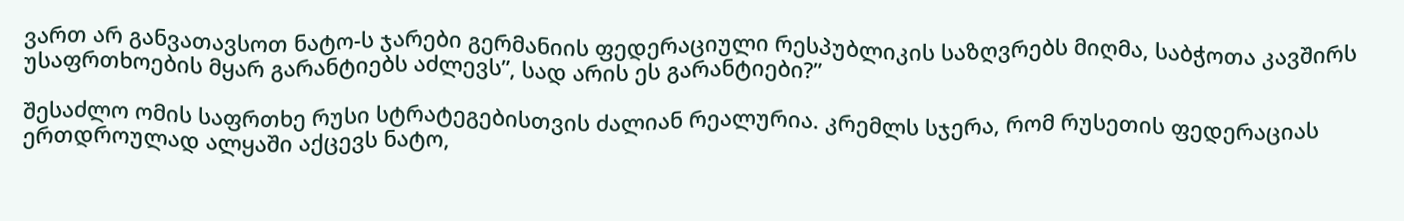ვართ არ განვათავსოთ ნატო-ს ჯარები გერმანიის ფედერაციული რესპუბლიკის საზღვრებს მიღმა, საბჭოთა კავშირს უსაფრთხოების მყარ გარანტიებს აძლევს”, სად არის ეს გარანტიები?”

შესაძლო ომის საფრთხე რუსი სტრატეგებისთვის ძალიან რეალურია. კრემლს სჯერა, რომ რუსეთის ფედერაციას ერთდროულად ალყაში აქცევს ნატო,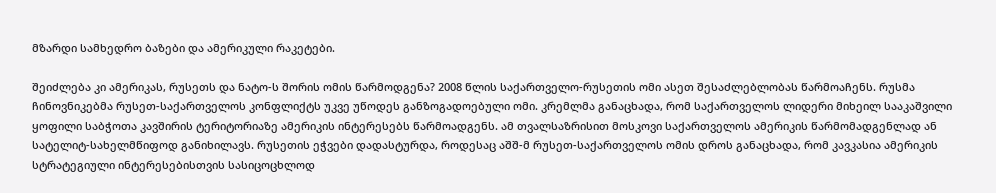მზარდი სამხედრო ბაზები და ამერიკული რაკეტები.

შეიძლება კი ამერიკას, რუსეთს და ნატო-ს შორის ომის წარმოდგენა? 2008 წლის საქართველო-რუსეთის ომი ასეთ შესაძლებლობას წარმოაჩენს. რუსმა ჩინოვნიკებმა რუსეთ-საქართველოს კონფლიქტს უკვე უწოდეს განზოგადოებული ომი. კრემლმა განაცხადა, რომ საქართველოს ლიდერი მიხეილ სააკაშვილი ყოფილი საბჭოთა კავშირის ტერიტორიაზე ამერიკის ინტერესებს წარმოადგენს. ამ თვალსაზრისით მოსკოვი საქართველოს ამერიკის წარმომადგენლად ან სატელიტ-სახელმწიფოდ განიხილავს. რუსეთის ეჭვები დადასტურდა, როდესაც აშშ-მ რუსეთ-საქართველოს ომის დროს განაცხადა, რომ კავკასია ამერიკის სტრატეგიული ინტერესებისთვის სასიცოცხლოდ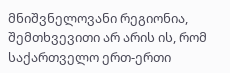მნიშვნელოვანი რეგიონია, შემთხვევითი არ არის ის, რომ საქართველო ერთ-ერთი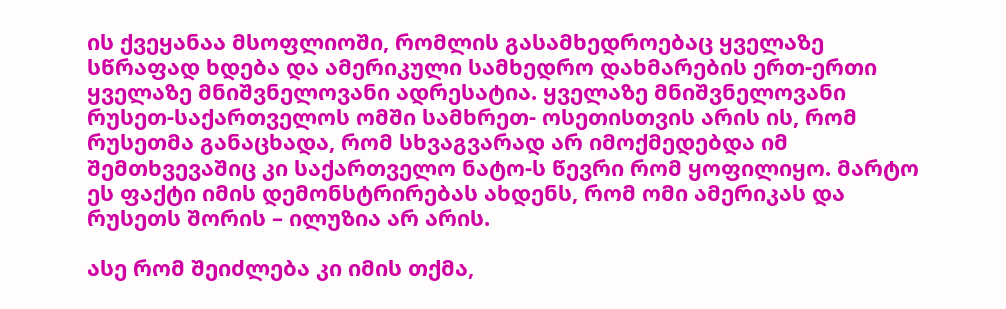ის ქვეყანაა მსოფლიოში, რომლის გასამხედროებაც ყველაზე სწრაფად ხდება და ამერიკული სამხედრო დახმარების ერთ-ერთი ყველაზე მნიშვნელოვანი ადრესატია. ყველაზე მნიშვნელოვანი რუსეთ-საქართველოს ომში სამხრეთ- ოსეთისთვის არის ის, რომ რუსეთმა განაცხადა, რომ სხვაგვარად არ იმოქმედებდა იმ შემთხვევაშიც კი საქართველო ნატო-ს წევრი რომ ყოფილიყო. მარტო ეს ფაქტი იმის დემონსტრირებას ახდენს, რომ ომი ამერიკას და რუსეთს შორის – ილუზია არ არის.

ასე რომ შეიძლება კი იმის თქმა,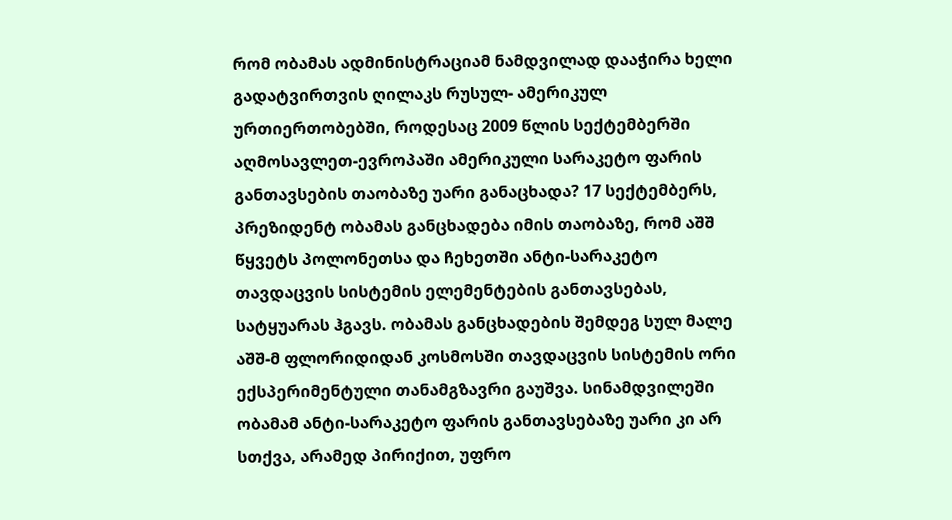რომ ობამას ადმინისტრაციამ ნამდვილად დააჭირა ხელი გადატვირთვის ღილაკს რუსულ- ამერიკულ ურთიერთობებში, როდესაც 2009 წლის სექტემბერში აღმოსავლეთ-ევროპაში ამერიკული სარაკეტო ფარის განთავსების თაობაზე უარი განაცხადა? 17 სექტემბერს, პრეზიდენტ ობამას განცხადება იმის თაობაზე, რომ აშშ წყვეტს პოლონეთსა და ჩეხეთში ანტი-სარაკეტო თავდაცვის სისტემის ელემენტების განთავსებას, სატყუარას ჰგავს. ობამას განცხადების შემდეგ სულ მალე აშშ-მ ფლორიდიდან კოსმოსში თავდაცვის სისტემის ორი ექსპერიმენტული თანამგზავრი გაუშვა. სინამდვილეში ობამამ ანტი-სარაკეტო ფარის განთავსებაზე უარი კი არ სთქვა, არამედ პირიქით, უფრო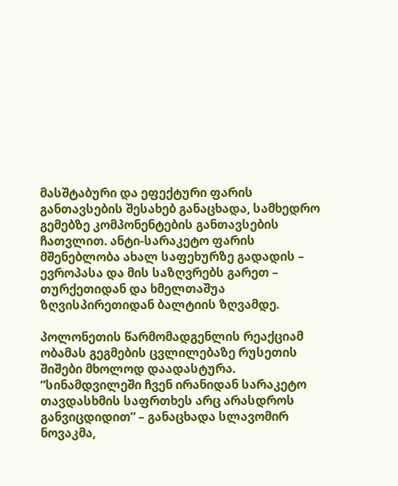მასშტაბური და ეფექტური ფარის განთავსების შესახებ განაცხადა, სამხედრო გემებზე კომპონენტების განთავსების ჩათვლით. ანტი-სარაკეტო ფარის მშენებლობა ახალ საფეხურზე გადადის – ევროპასა და მის საზღვრებს გარეთ – თურქეთიდან და ხმელთაშუა ზღვისპირეთიდან ბალტიის ზღვამდე.

პოლონეთის წარმომადგენლის რეაქციამ ობამას გეგმების ცვლილებაზე რუსეთის შიშები მხოლოდ დაადასტურა. ”სინამდვილეში ჩვენ ირანიდან სარაკეტო თავდასხმის საფრთხეს არც არასდროს განვიცდიდით” – განაცხადა სლავომირ ნოვაკმა,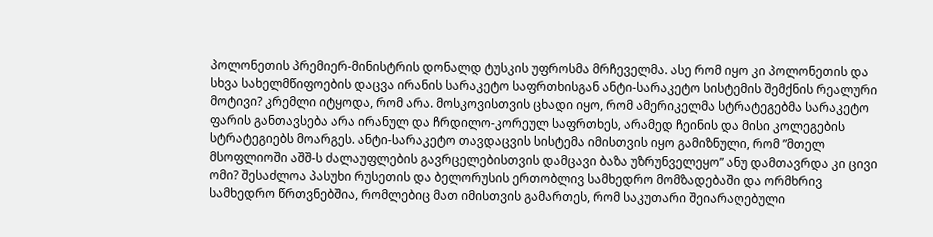პოლონეთის პრემიერ-მინისტრის დონალდ ტუსკის უფროსმა მრჩეველმა. ასე რომ იყო კი პოლონეთის და სხვა სახელმწიფოების დაცვა ირანის სარაკეტო საფრთხისგან ანტი-სარაკეტო სისტემის შემქნის რეალური მოტივი? კრემლი იტყოდა, რომ არა. მოსკოვისთვის ცხადი იყო, რომ ამერიკელმა სტრატეგებმა სარაკეტო ფარის განთავსება არა ირანულ და ჩრდილო-კორეულ საფრთხეს, არამედ ჩეინის და მისი კოლეგების სტრატეგიებს მოარგეს. ანტი-სარაკეტო თავდაცვის სისტემა იმისთვის იყო გამიზნული, რომ ”მთელ მსოფლიოში აშშ-ს ძალაუფლების გავრცელებისთვის დამცავი ბაზა უზრუნველეყო” ანუ დამთავრდა კი ცივი ომი? შესაძლოა პასუხი რუსეთის და ბელორუსის ერთობლივ სამხედრო მომზადებაში და ორმხრივ სამხედრო წრთვნებშია, რომლებიც მათ იმისთვის გამართეს, რომ საკუთარი შეიარაღებული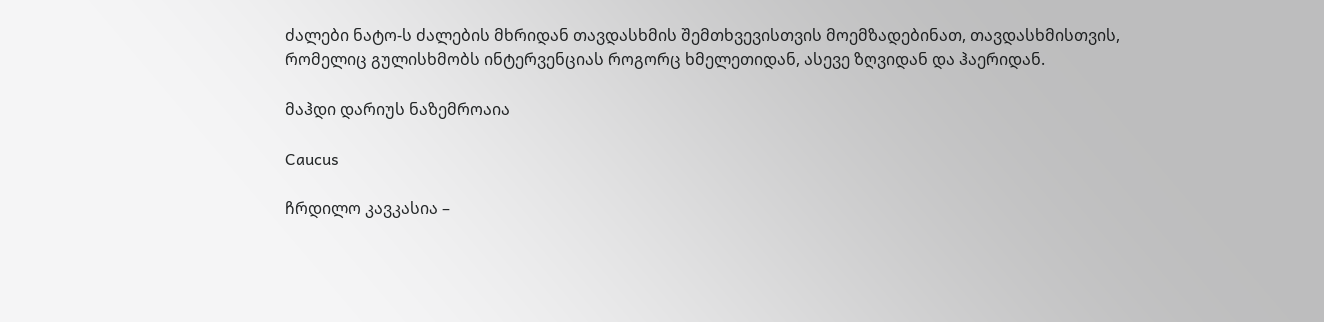ძალები ნატო-ს ძალების მხრიდან თავდასხმის შემთხვევისთვის მოემზადებინათ, თავდასხმისთვის, რომელიც გულისხმობს ინტერვენციას როგორც ხმელეთიდან, ასევე ზღვიდან და ჰაერიდან.

მაჰდი დარიუს ნაზემროაია

Caucus

ჩრდილო კავკასია –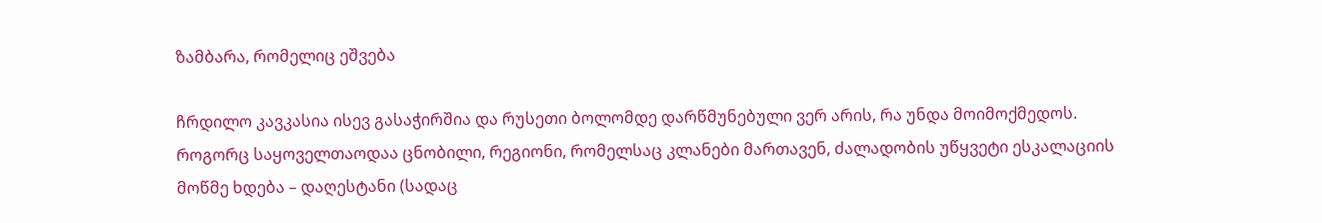ზამბარა, რომელიც ეშვება

ჩრდილო კავკასია ისევ გასაჭირშია და რუსეთი ბოლომდე დარწმუნებული ვერ არის, რა უნდა მოიმოქმედოს. როგორც საყოველთაოდაა ცნობილი, რეგიონი, რომელსაც კლანები მართავენ, ძალადობის უწყვეტი ესკალაციის მოწმე ხდება – დაღესტანი (სადაც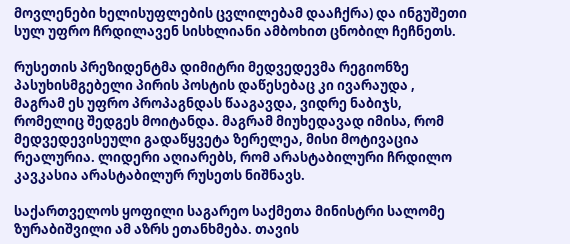მოვლენები ხელისუფლების ცვლილებამ დააჩქრა) და ინგუშეთი სულ უფრო ჩრდილავენ სისხლიანი ამბოხით ცნობილ ჩეჩნეთს.

რუსეთის პრეზიდენტმა დიმიტრი მედვედევმა რეგიონზე პასუხისმგებელი პირის პოსტის დაწესებაც კი ივარაუდა , მაგრამ ეს უფრო პროპაგნდას წააგავდა, ვიდრე ნაბიჯს, რომელიც შედგეს მოიტანდა. მაგრამ მიუხედავად იმისა, რომ მედვედევისეული გადაწყვეტა ზერელეა, მისი მოტივაცია რეალურია. ლიდერი აღიარებს, რომ არასტაბილური ჩრდილო კავკასია არასტაბილურ რუსეთს ნიშნავს.

საქართველოს ყოფილი საგარეო საქმეთა მინისტრი სალომე ზურაბიშვილი ამ აზრს ეთანხმება. თავის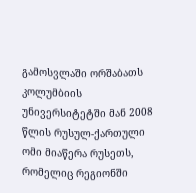გამოსვლაში ორშაბათს კოლუმბიის უნივერსიტეტში მან 2008 წლის რუსულ-ქართული ომი მიაწერა რუსეთს, რომელიც რეგიონში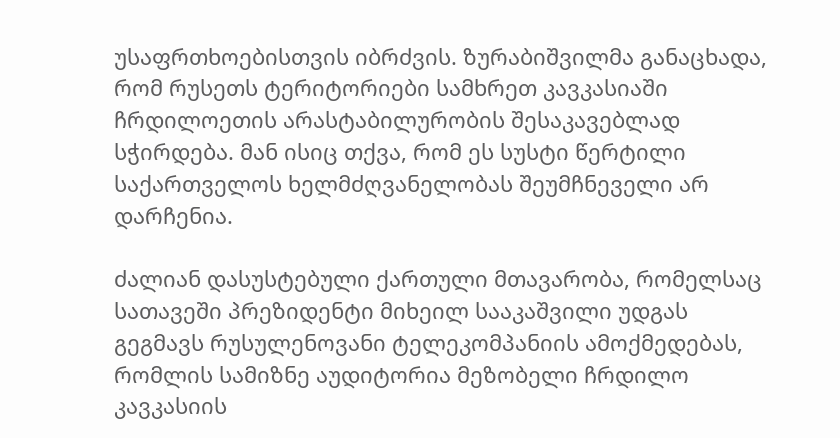უსაფრთხოებისთვის იბრძვის. ზურაბიშვილმა განაცხადა, რომ რუსეთს ტერიტორიები სამხრეთ კავკასიაში ჩრდილოეთის არასტაბილურობის შესაკავებლად სჭირდება. მან ისიც თქვა, რომ ეს სუსტი წერტილი საქართველოს ხელმძღვანელობას შეუმჩნეველი არ დარჩენია.

ძალიან დასუსტებული ქართული მთავარობა, რომელსაც სათავეში პრეზიდენტი მიხეილ სააკაშვილი უდგას გეგმავს რუსულენოვანი ტელეკომპანიის ამოქმედებას, რომლის სამიზნე აუდიტორია მეზობელი ჩრდილო კავკასიის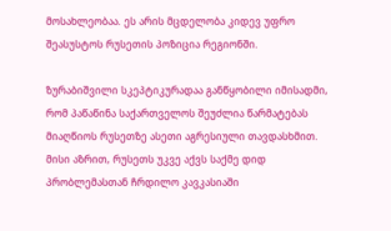მოსახლეობაა. ეს არის მცდელობა კიდევ უფრო შეასუსტოს რუსეთის პოზიცია რეგიონში.

ზურაბიშვილი სკეპტიკურადაა განწყობილი იმისადმი, რომ პაწაწინა საქართველოს შეუძლია წარმატებას მიაღწიოს რუსეთზე ასეთი აგრესიული თავდასხმით. მისი აზრით, რუსეთს უკვე აქვს საქმე დიდ პრობლემასთან ჩრდილო კავკასიაში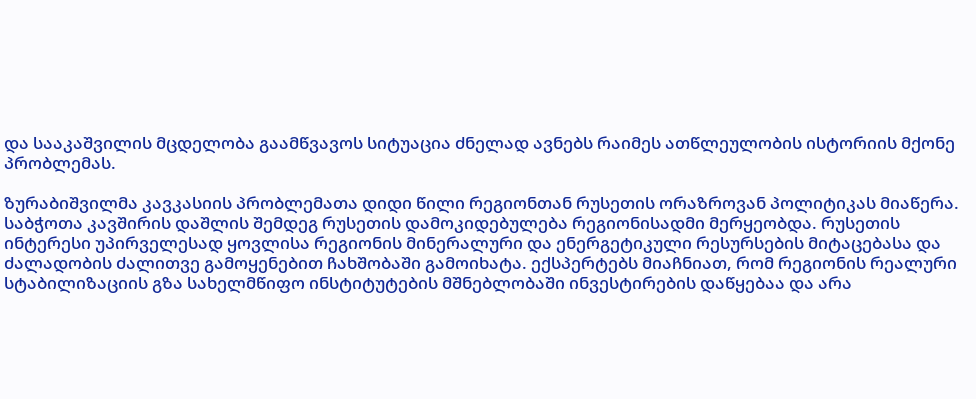და სააკაშვილის მცდელობა გაამწვავოს სიტუაცია ძნელად ავნებს რაიმეს ათწლეულობის ისტორიის მქონე პრობლემას.

ზურაბიშვილმა კავკასიის პრობლემათა დიდი წილი რეგიონთან რუსეთის ორაზროვან პოლიტიკას მიაწერა. საბჭოთა კავშირის დაშლის შემდეგ რუსეთის დამოკიდებულება რეგიონისადმი მერყეობდა. რუსეთის ინტერესი უპირველესად ყოვლისა რეგიონის მინერალური და ენერგეტიკული რესურსების მიტაცებასა და ძალადობის ძალითვე გამოყენებით ჩახშობაში გამოიხატა. ექსპერტებს მიაჩნიათ, რომ რეგიონის რეალური სტაბილიზაციის გზა სახელმწიფო ინსტიტუტების მშნებლობაში ინვესტირების დაწყებაა და არა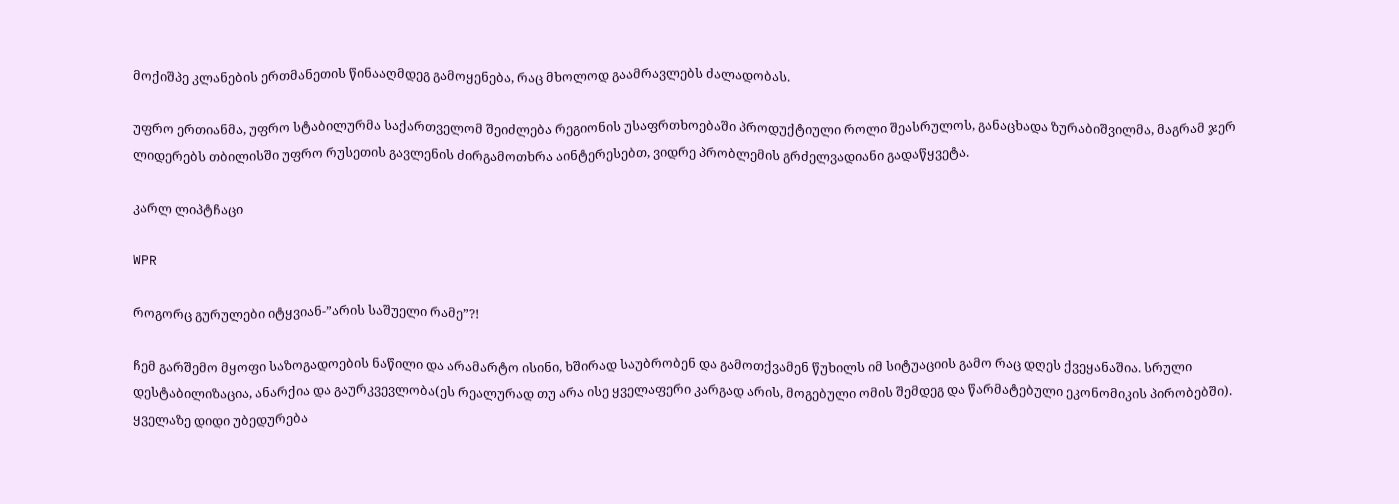მოქიშპე კლანების ერთმანეთის წინააღმდეგ გამოყენება, რაც მხოლოდ გაამრავლებს ძალადობას.

უფრო ერთიანმა, უფრო სტაბილურმა საქართველომ შეიძლება რეგიონის უსაფრთხოებაში პროდუქტიული როლი შეასრულოს, განაცხადა ზურაბიშვილმა, მაგრამ ჯერ ლიდერებს თბილისში უფრო რუსეთის გავლენის ძირგამოთხრა აინტერესებთ, ვიდრე პრობლემის გრძელვადიანი გადაწყვეტა.

კარლ ლიპტჩაცი

WPR

როგორც გურულები იტყვიან-”არის საშუელი რამე”?!

ჩემ გარშემო მყოფი საზოგადოების ნაწილი და არამარტო ისინი, ხშირად საუბრობენ და გამოთქვამენ წუხილს იმ სიტუაციის გამო რაც დღეს ქვეყანაშია. სრული დესტაბილიზაცია, ანარქია და გაურკვევლობა(ეს რეალურად თუ არა ისე ყველაფერი კარგად არის, მოგებული ომის შემდეგ და წარმატებული ეკონომიკის პირობებში). ყველაზე დიდი უბედურება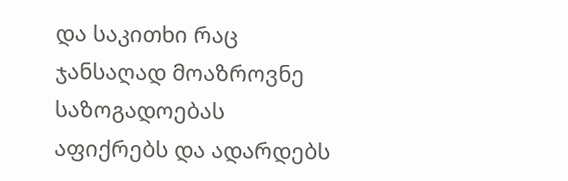და საკითხი რაც ჯანსაღად მოაზროვნე საზოგადოებას აფიქრებს და ადარდებს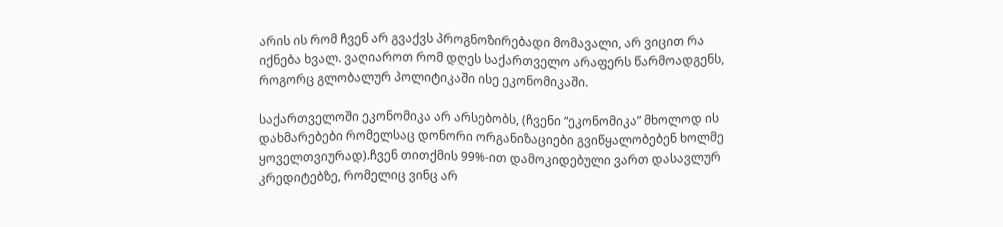არის ის რომ ჩვენ არ გვაქვს პროგნოზირებადი მომავალი, არ ვიცით რა იქნება ხვალ. ვაღიაროთ რომ დღეს საქართველო არაფერს წარმოადგენს, როგორც გლობალურ პოლიტიკაში ისე ეკონომიკაში.

საქართველოში ეკონომიკა არ არსებობს, (ჩვენი “ეკონომიკა” მხოლოდ ის დახმარებები რომელსაც დონორი ორგანიზაციები გვიწყალობებენ ხოლმე ყოველთვიურად).ჩვენ თითქმის 99%-ით დამოკიდებული ვართ დასავლურ კრედიტებზე, რომელიც ვინც არ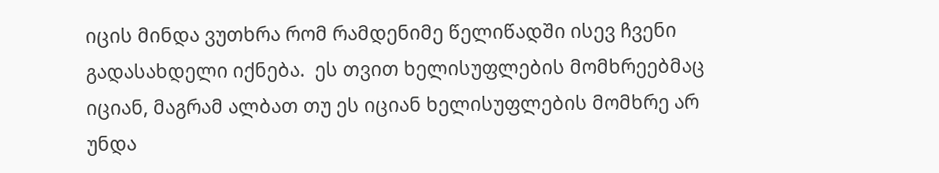იცის მინდა ვუთხრა რომ რამდენიმე წელიწადში ისევ ჩვენი გადასახდელი იქნება.  ეს თვით ხელისუფლების მომხრეებმაც იციან, მაგრამ ალბათ თუ ეს იციან ხელისუფლების მომხრე არ უნდა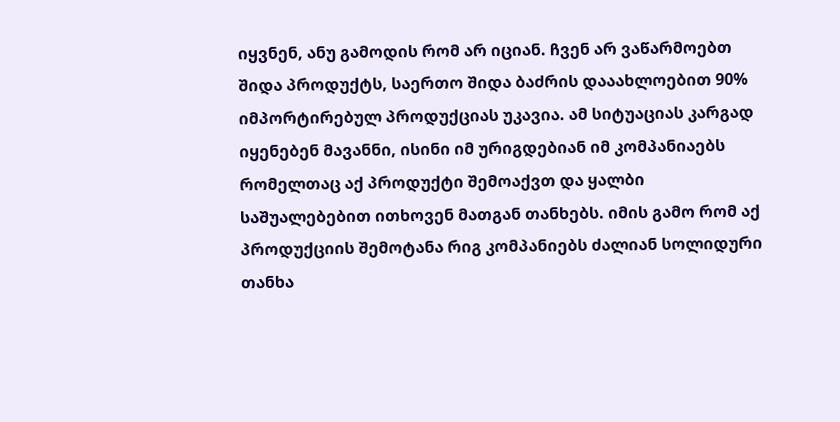იყვნენ, ანუ გამოდის რომ არ იციან. ჩვენ არ ვაწარმოებთ შიდა პროდუქტს, საერთო შიდა ბაძრის დააახლოებით 90% იმპორტირებულ პროდუქციას უკავია. ამ სიტუაციას კარგად იყენებენ მავანნი, ისინი იმ ურიგდებიან იმ კომპანიაებს რომელთაც აქ პროდუქტი შემოაქვთ და ყალბი საშუალებებით ითხოვენ მათგან თანხებს. იმის გამო რომ აქ პროდუქციის შემოტანა რიგ კომპანიებს ძალიან სოლიდური თანხა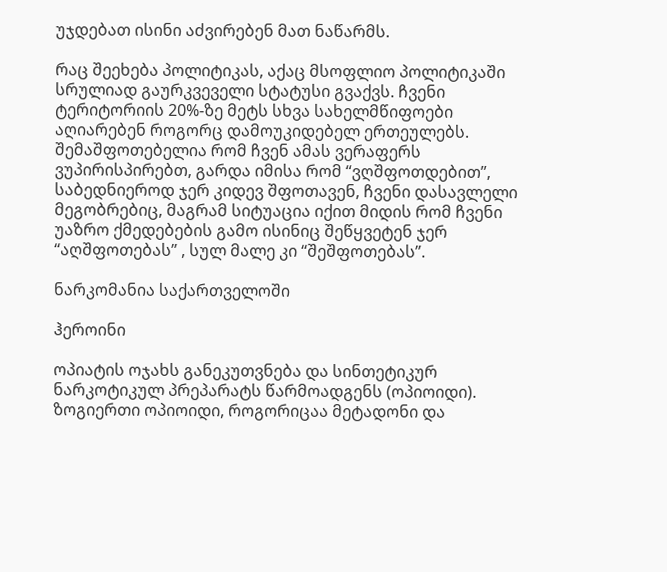უჯდებათ ისინი აძვირებენ მათ ნაწარმს.

რაც შეეხება პოლიტიკას, აქაც მსოფლიო პოლიტიკაში სრულიად გაურკვეველი სტატუსი გვაქვს. ჩვენი ტერიტორიის 20%-ზე მეტს სხვა სახელმწიფოები აღიარებენ როგორც დამოუკიდებელ ერთეულებს. შემაშფოთებელია რომ ჩვენ ამას ვერაფერს ვუპირისპირებთ, გარდა იმისა რომ “ვღშფოთდებით”, საბედნიეროდ ჯერ კიდევ შფოთავენ, ჩვენი დასავლელი მეგობრებიც, მაგრამ სიტუაცია იქით მიდის რომ ჩვენი უაზრო ქმედებების გამო ისინიც შეწყვეტენ ჯერ “აღშფოთებას” , სულ მალე კი “შეშფოთებას”.

ნარკომანია საქართველოში

ჰეროინი

ოპიატის ოჯახს განეკუთვნება და სინთეტიკურ ნარკოტიკულ პრეპარატს წარმოადგენს (ოპიოიდი). ზოგიერთი ოპიოიდი, როგორიცაა მეტადონი და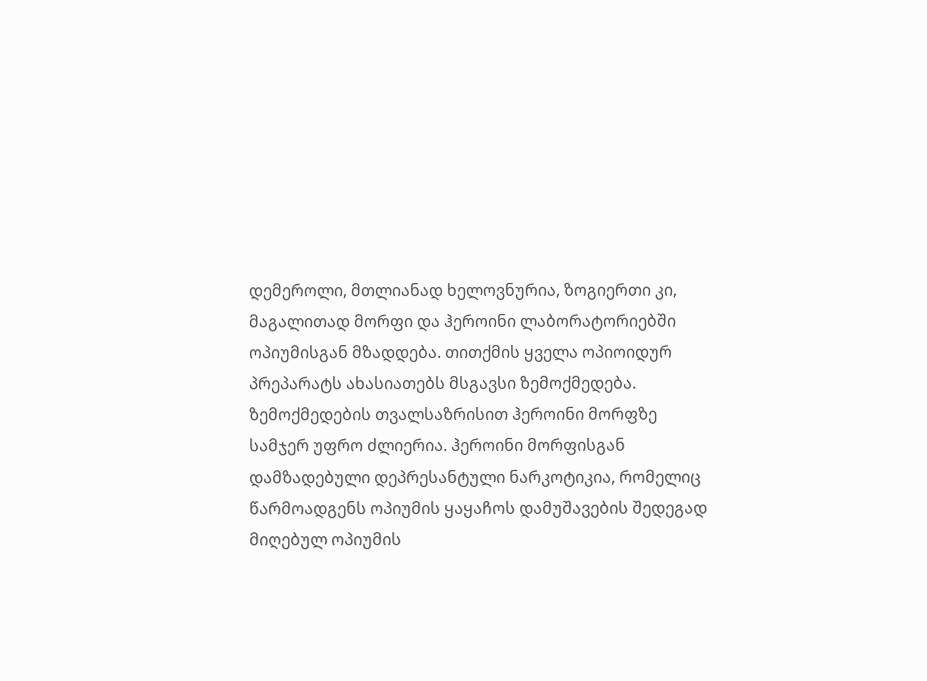დემეროლი, მთლიანად ხელოვნურია, ზოგიერთი კი, მაგალითად მორფი და ჰეროინი ლაბორატორიებში ოპიუმისგან მზადდება. თითქმის ყველა ოპიოიდურ პრეპარატს ახასიათებს მსგავსი ზემოქმედება. ზემოქმედების თვალსაზრისით ჰეროინი მორფზე სამჯერ უფრო ძლიერია. ჰეროინი მორფისგან დამზადებული დეპრესანტული ნარკოტიკია, რომელიც წარმოადგენს ოპიუმის ყაყაჩოს დამუშავების შედეგად მიღებულ ოპიუმის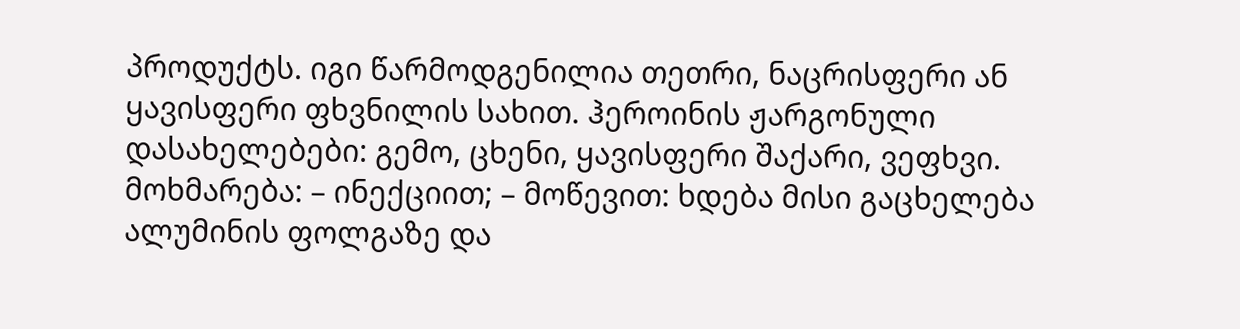პროდუქტს. იგი წარმოდგენილია თეთრი, ნაცრისფერი ან ყავისფერი ფხვნილის სახით. ჰეროინის ჟარგონული დასახელებები: გემო, ცხენი, ყავისფერი შაქარი, ვეფხვი. მოხმარება: – ინექციით; – მოწევით: ხდება მისი გაცხელება ალუმინის ფოლგაზე და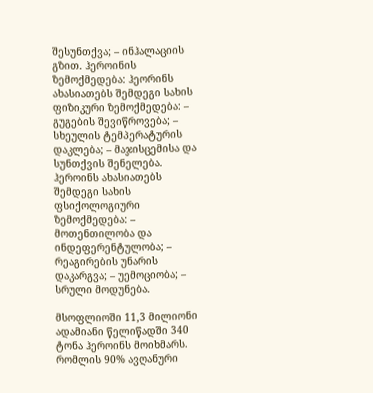შესუნთქვა; – ინჰალაციის გზით. ჰეროინის ზემოქმედება: ჰეორინს ახასიათებს შემდეგი სახის ფიზიკური ზემოქმედება: – გუგების შევიწროვება; – სხეულის ტემპერატურის დაკლება; – მაჯისცემისა და სუნთქვის შენელება. ჰეროინს ახასიათებს შემდეგი სახის ფსიქოლოგიური ზემოქმედება: – მოთენთილობა და ინდეფერენტულობა; – რეაგირების უნარის დაკარგვა; – უემოციობა; – სრული მოდუნება.

მსოფლიოში 11,3 მილიონი ადამიანი წელიწადში 340 ტონა ჰეროინს მოიხმარს. რომლის 90% ავღანური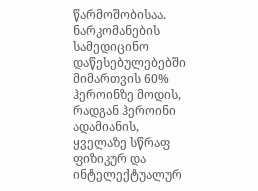წარმოშობისაა. ნარკომანების სამედიცინო დაწესებულებებში მიმართვის 60% ჰეროინზე მოდის, რადგან ჰეროინი ადამიანის, ყველაზე სწრაფ ფიზიკურ და ინტელექტუალურ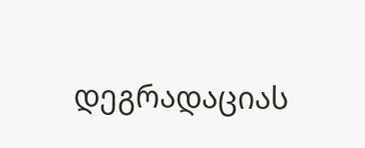დეგრადაციას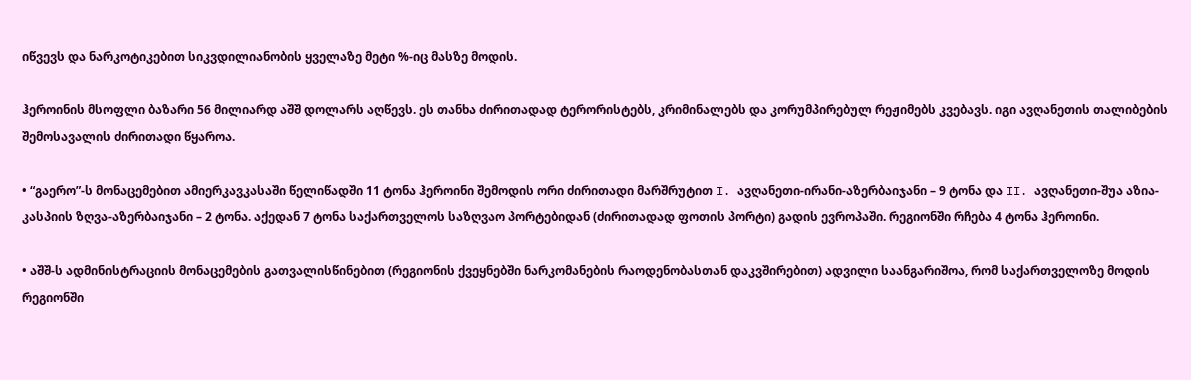იწვევს და ნარკოტიკებით სიკვდილიანობის ყველაზე მეტი %-იც მასზე მოდის.

ჰეროინის მსოფლი ბაზარი 56 მილიარდ აშშ დოლარს აღწევს. ეს თანხა ძირითადად ტერორისტებს, კრიმინალებს და კორუმპირებულ რეჟიმებს კვებავს. იგი ავღანეთის თალიბების შემოსავალის ძირითადი წყაროა.

• “გაერო”-ს მონაცემებით ამიერკავკასაში წელიწადში 11 ტონა ჰეროინი შემოდის ორი ძირითადი მარშრუტით I. ავღანეთი-ირანი-აზერბაიჯანი – 9 ტონა და II. ავღანეთი-შუა აზია-კასპიის ზღვა-აზერბაიჯანი – 2 ტონა. აქედან 7 ტონა საქართველოს საზღვაო პორტებიდან (ძირითადად ფოთის პორტი) გადის ევროპაში. რეგიონში რჩება 4 ტონა ჰეროინი.

• აშშ-ს ადმინისტრაციის მონაცემების გათვალისწინებით (რეგიონის ქვეყნებში ნარკომანების რაოდენობასთან დაკვშირებით) ადვილი საანგარიშოა, რომ საქართველოზე მოდის რეგიონში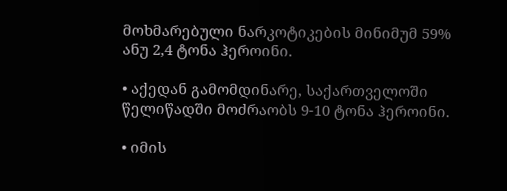მოხმარებული ნარკოტიკების მინიმუმ 59% ანუ 2,4 ტონა ჰეროინი.

• აქედან გამომდინარე, საქართველოში წელიწადში მოძრაობს 9-10 ტონა ჰეროინი.

• იმის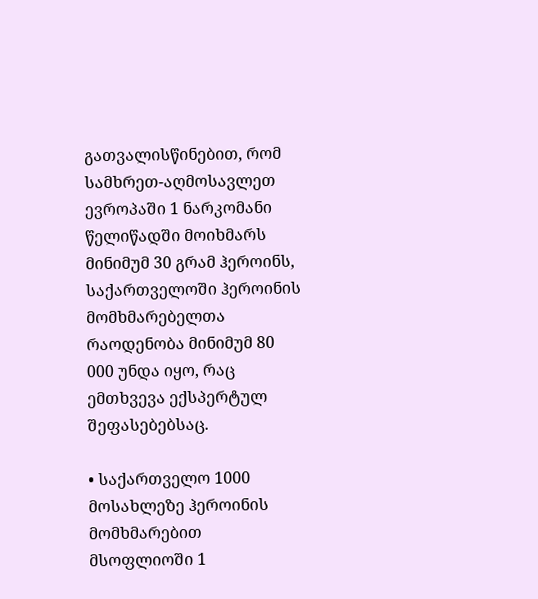გათვალისწინებით, რომ სამხრეთ-აღმოსავლეთ ევროპაში 1 ნარკომანი წელიწადში მოიხმარს მინიმუმ 30 გრამ ჰეროინს, საქართველოში ჰეროინის მომხმარებელთა რაოდენობა მინიმუმ 80 000 უნდა იყო, რაც ემთხვევა ექსპერტულ შეფასებებსაც.

• საქართველო 1000 მოსახლეზე ჰეროინის მომხმარებით მსოფლიოში 1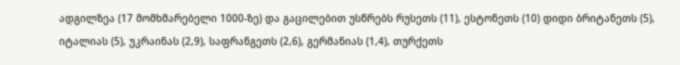ადგილზეა (17 მომხმარებელი 1000-ზე) და გაცილებით უსწრებს რუსეთს (11), ესტონეთს (10) დიდი ბრიტანეთს (5), იტალიას (5), უკრაინას (2,9), საფრანგეთს (2,6), გერმანიას (1,4), თურქეთს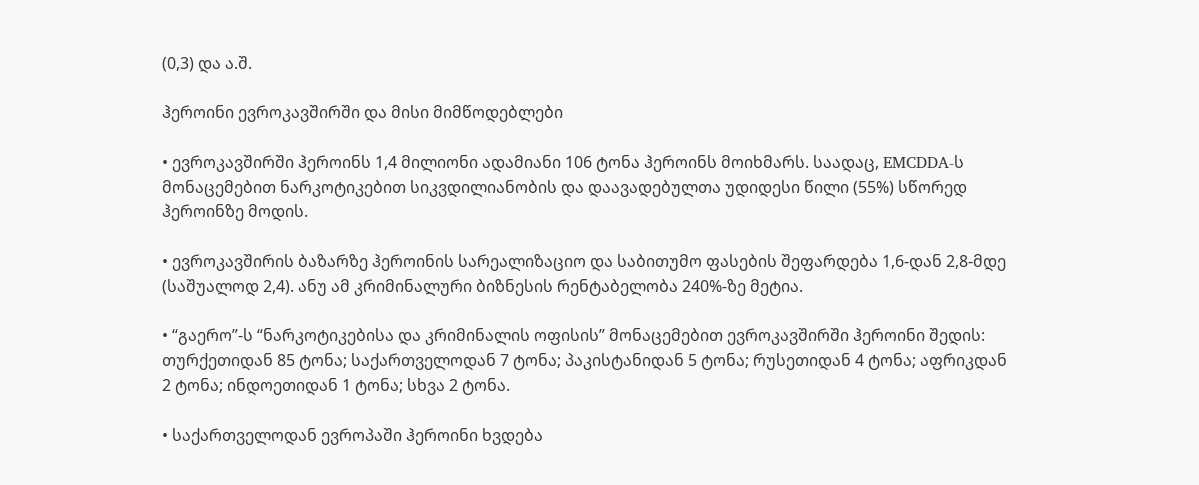(0,3) და ა.შ.

ჰეროინი ევროკავშირში და მისი მიმწოდებლები

• ევროკავშირში ჰეროინს 1,4 მილიონი ადამიანი 106 ტონა ჰეროინს მოიხმარს. საადაც, EMCDDA-ს მონაცემებით ნარკოტიკებით სიკვდილიანობის და დაავადებულთა უდიდესი წილი (55%) სწორედ ჰეროინზე მოდის.

• ევროკავშირის ბაზარზე ჰეროინის სარეალიზაციო და საბითუმო ფასების შეფარდება 1,6-დან 2,8-მდე (საშუალოდ 2,4). ანუ ამ კრიმინალური ბიზნესის რენტაბელობა 240%-ზე მეტია.

• “გაერო”-ს “ნარკოტიკებისა და კრიმინალის ოფისის” მონაცემებით ევროკავშირში ჰეროინი შედის: თურქეთიდან 85 ტონა; საქართველოდან 7 ტონა; პაკისტანიდან 5 ტონა; რუსეთიდან 4 ტონა; აფრიკდან 2 ტონა; ინდოეთიდან 1 ტონა; სხვა 2 ტონა.

• საქართველოდან ევროპაში ჰეროინი ხვდება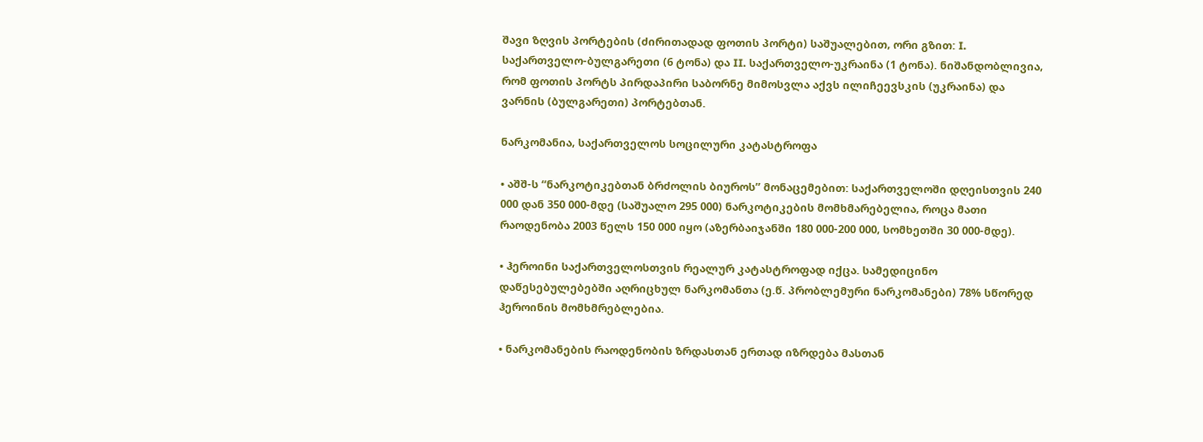შავი ზღვის პორტების (ძირითადად ფოთის პორტი) საშუალებით, ორი გზით: I. საქართველო-ბულგარეთი (6 ტონა) და II. საქართველო-უკრაინა (1 ტონა). ნიშანდობლივია, რომ ფოთის პორტს პირდაპირი საბორნე მიმოსვლა აქვს ილიჩეევსკის (უკრაინა) და ვარნის (ბულგარეთი) პორტებთან.

ნარკომანია, საქართველოს სოცილური კატასტროფა

• აშშ-ს “ნარკოტიკებთან ბრძოლის ბიუროს” მონაცემებით: საქართველოში დღეისთვის 240 000 დან 350 000-მდე (საშუალო 295 000) ნარკოტიკების მომხმარებელია, როცა მათი რაოდენობა 2003 წელს 150 000 იყო (აზერბაიჯანში 180 000-200 000, სომხეთში 30 000-მდე).

• ჰეროინი საქართველოსთვის რეალურ კატასტროფად იქცა. სამედიცინო დაწესებულებებში აღრიცხულ ნარკომანთა (ე.წ. პრობლემური ნარკომანები) 78% სწორედ ჰეროინის მომხმრებლებია.

• ნარკომანების რაოდენობის ზრდასთან ერთად იზრდება მასთან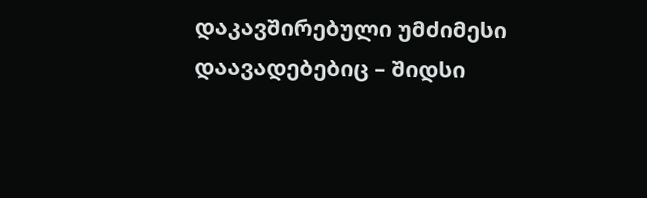დაკავშირებული უმძიმესი დაავადებებიც – შიდსი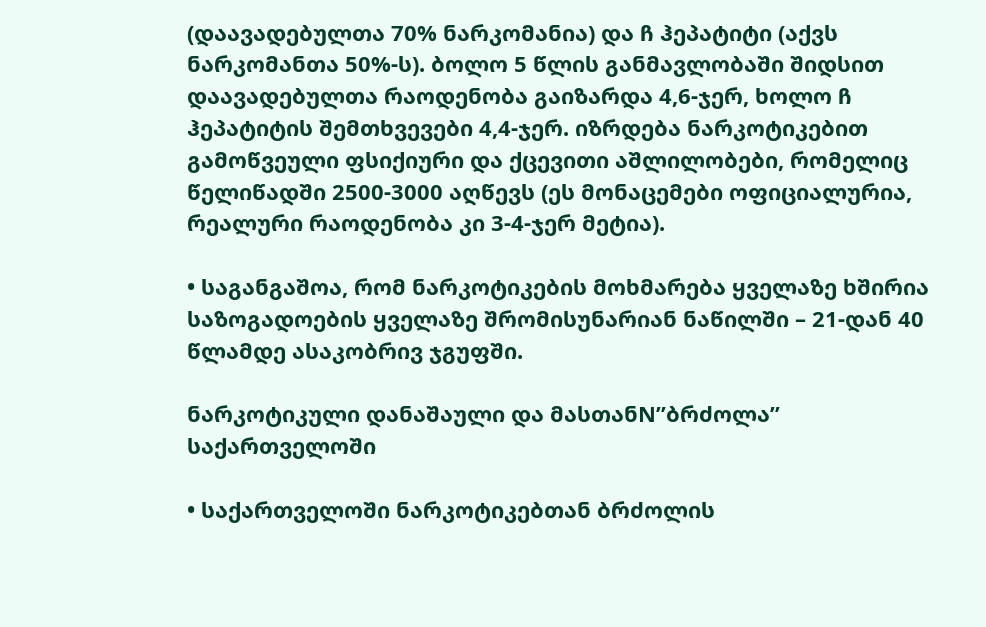(დაავადებულთა 70% ნარკომანია) და ჩ ჰეპატიტი (აქვს ნარკომანთა 50%-ს). ბოლო 5 წლის განმავლობაში შიდსით დაავადებულთა რაოდენობა გაიზარდა 4,6-ჯერ, ხოლო ჩ ჰეპატიტის შემთხვევები 4,4-ჯერ. იზრდება ნარკოტიკებით გამოწვეული ფსიქიური და ქცევითი აშლილობები, რომელიც წელიწადში 2500-3000 აღწევს (ეს მონაცემები ოფიციალურია, რეალური რაოდენობა კი 3-4-ჯერ მეტია).

• საგანგაშოა, რომ ნარკოტიკების მოხმარება ყველაზე ხშირია საზოგადოების ყველაზე შრომისუნარიან ნაწილში – 21-დან 40 წლამდე ასაკობრივ ჯგუფში.

ნარკოტიკული დანაშაული და მასთანN”ბრძოლა” საქართველოში

• საქართველოში ნარკოტიკებთან ბრძოლის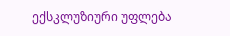ექსკლუზიური უფლება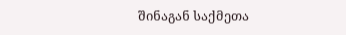შინაგან საქმეთა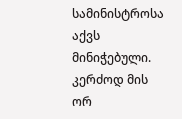სამინისტროსა აქვს მინიჭებული. კერძოდ მის ორ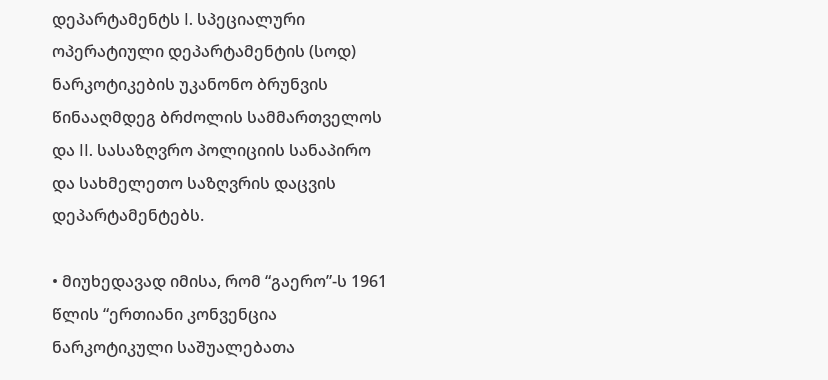დეპარტამენტს I. სპეციალური ოპერატიული დეპარტამენტის (სოდ) ნარკოტიკების უკანონო ბრუნვის წინააღმდეგ ბრძოლის სამმართველოს და II. სასაზღვრო პოლიციის სანაპირო და სახმელეთო საზღვრის დაცვის დეპარტამენტებს.

• მიუხედავად იმისა, რომ “გაერო”-ს 1961 წლის “ერთიანი კონვენცია ნარკოტიკული საშუალებათა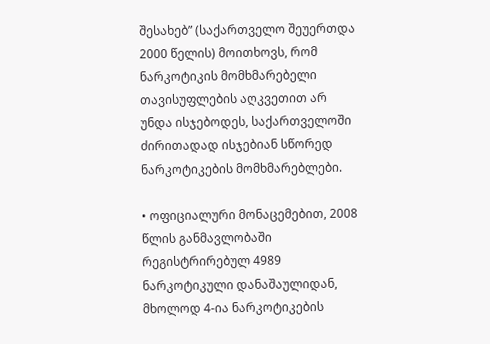შესახებ” (საქართველო შეუერთდა 2000 წელის) მოითხოვს, რომ ნარკოტიკის მომხმარებელი თავისუფლების აღკვეთით არ უნდა ისჯებოდეს, საქართველოში ძირითადად ისჯებიან სწორედ ნარკოტიკების მომხმარებლები.

• ოფიციალური მონაცემებით, 2008 წლის განმავლობაში რეგისტრირებულ 4989 ნარკოტიკული დანაშაულიდან, მხოლოდ 4-ია ნარკოტიკების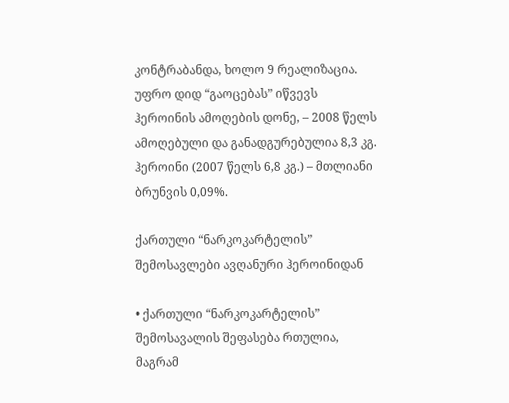კონტრაბანდა, ხოლო 9 რეალიზაცია. უფრო დიდ “გაოცებას” იწვევს ჰეროინის ამოღების დონე, – 2008 წელს ამოღებული და განადგურებულია 8,3 კგ. ჰეროინი (2007 წელს 6,8 კგ.) – მთლიანი ბრუნვის 0,09%.

ქართული “ნარკოკარტელის” შემოსავლები ავღანური ჰეროინიდან

• ქართული “ნარკოკარტელის” შემოსავალის შეფასება რთულია, მაგრამ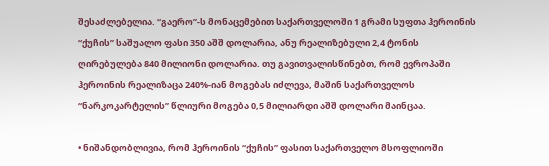შესაძლებელია. “გაერო”-ს მონაცემებით საქართველოში 1 გრამი სუფთა ჰეროინის “ქუჩის” საშუალო ფასი 350 აშშ დოლარია, ანუ რეალიზებული 2,4 ტონის ღირებულება 840 მილიონი დოლარია. თუ გავითვალისწინებთ, რომ ევროპაში ჰეროინის რეალიზაცა 240%-იან მოგებას იძლევა, მაშინ საქართველოს “ნარკოკარტელის” წლიური მოგება 0,5 მილიარდი აშშ დოლარი მაინცაა.

• ნიშანდობლივია, რომ ჰეროინის “ქუჩის” ფასით საქართველო მსოფლიოში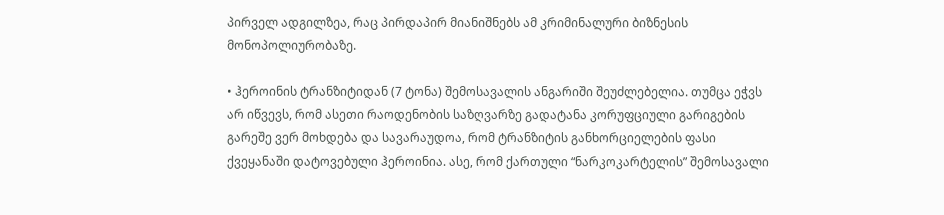პირველ ადგილზეა, რაც პირდაპირ მიანიშნებს ამ კრიმინალური ბიზნესის მონოპოლიურობაზე.

• ჰეროინის ტრანზიტიდან (7 ტონა) შემოსავალის ანგარიში შეუძლებელია. თუმცა ეჭვს არ იწვევს, რომ ასეთი რაოდენობის საზღვარზე გადატანა კორუფციული გარიგების გარეშე ვერ მოხდება და სავარაუდოა, რომ ტრანზიტის განხორციელების ფასი ქვეყანაში დატოვებული ჰეროინია. ასე, რომ ქართული “ნარკოკარტელის” შემოსავალი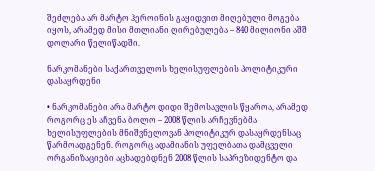შეძლება არ მარტო ჰეროინის გაყიდვით მიღებული მოგება იყოს, არამედ მისი მთლიანი ღირებულება – 840 მილიონი აშშ დოლარი წელიწადში.

ნარკომანები საქართველოს ხელისუფლების პოლიტიკური დასაყრდენი

• ნარკომანები არა მარტო დიდი შემოსავლის წყაროა, არამედ როგორც ეს აჩვენა ბოლო – 2008 წლის არჩევნებმა ხელისუფლების მნიშვნელოვან პოლიტიკურ დასაყრდენსაც წარმოადგენენ. როგორც ადამიანის უფელბათა დამცველი ორგანიზაციები აცხადებდნენ 2008 წლის საპრეზიდენტო და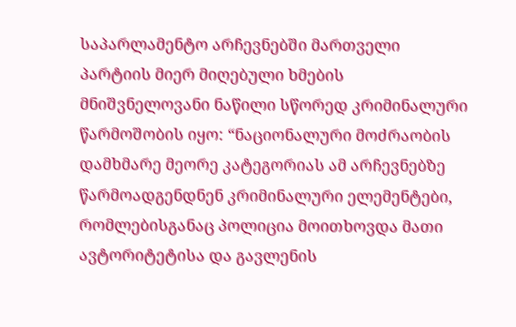საპარლამენტო არჩევნებში მართველი პარტიის მიერ მიღებული ხმების მნიშვნელოვანი ნაწილი სწორედ კრიმინალური წარმოშობის იყო: “ნაციონალური მოძრაობის დამხმარე მეორე კატეგორიას ამ არჩევნებზე წარმოადგენდნენ კრიმინალური ელემენტები, რომლებისგანაც პოლიცია მოითხოვდა მათი ავტორიტეტისა და გავლენის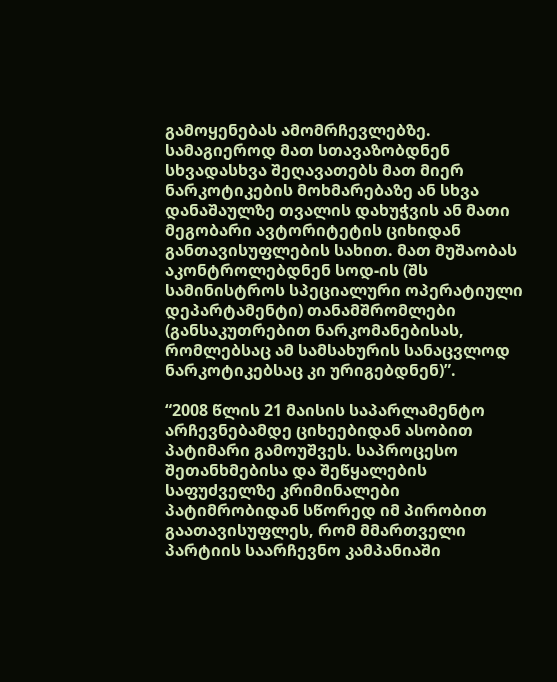გამოყენებას ამომრჩევლებზე. სამაგიეროდ მათ სთავაზობდნენ სხვადასხვა შეღავათებს მათ მიერ ნარკოტიკების მოხმარებაზე ან სხვა დანაშაულზე თვალის დახუჭვის ან მათი მეგობარი ავტორიტეტის ციხიდან განთავისუფლების სახით. მათ მუშაობას აკონტროლებდნენ სოდ-ის (შს სამინისტროს სპეციალური ოპერატიული დეპარტამენტი) თანამშრომლები (განსაკუთრებით ნარკომანებისას, რომლებსაც ამ სამსახურის სანაცვლოდ ნარკოტიკებსაც კი ურიგებდნენ)”.

“2008 წლის 21 მაისის საპარლამენტო არჩევნებამდე ციხეებიდან ასობით პატიმარი გამოუშვეს. საპროცესო შეთანხმებისა და შეწყალების საფუძველზე კრიმინალები პატიმრობიდან სწორედ იმ პირობით გაათავისუფლეს, რომ მმართველი პარტიის საარჩევნო კამპანიაში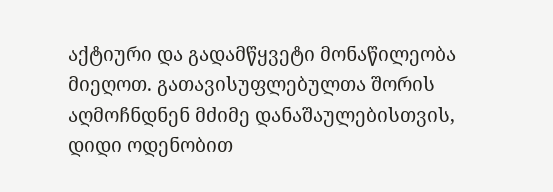აქტიური და გადამწყვეტი მონაწილეობა მიეღოთ. გათავისუფლებულთა შორის აღმოჩნდნენ მძიმე დანაშაულებისთვის, დიდი ოდენობით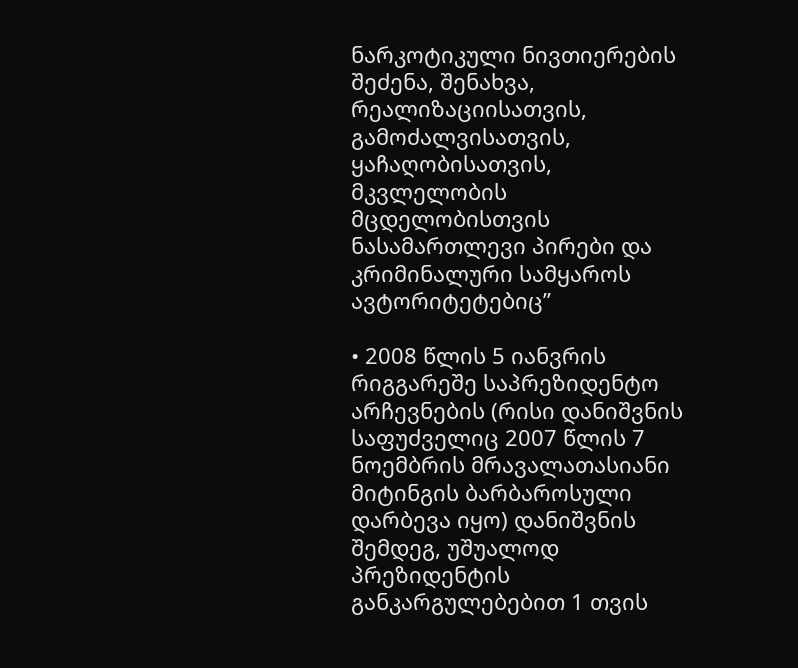ნარკოტიკული ნივთიერების შეძენა, შენახვა, რეალიზაციისათვის, გამოძალვისათვის, ყაჩაღობისათვის, მკვლელობის მცდელობისთვის ნასამართლევი პირები და კრიმინალური სამყაროს ავტორიტეტებიც”

• 2008 წლის 5 იანვრის რიგგარეშე საპრეზიდენტო არჩევნების (რისი დანიშვნის საფუძველიც 2007 წლის 7 ნოემბრის მრავალათასიანი მიტინგის ბარბაროსული დარბევა იყო) დანიშვნის შემდეგ, უშუალოდ პრეზიდენტის განკარგულებებით 1 თვის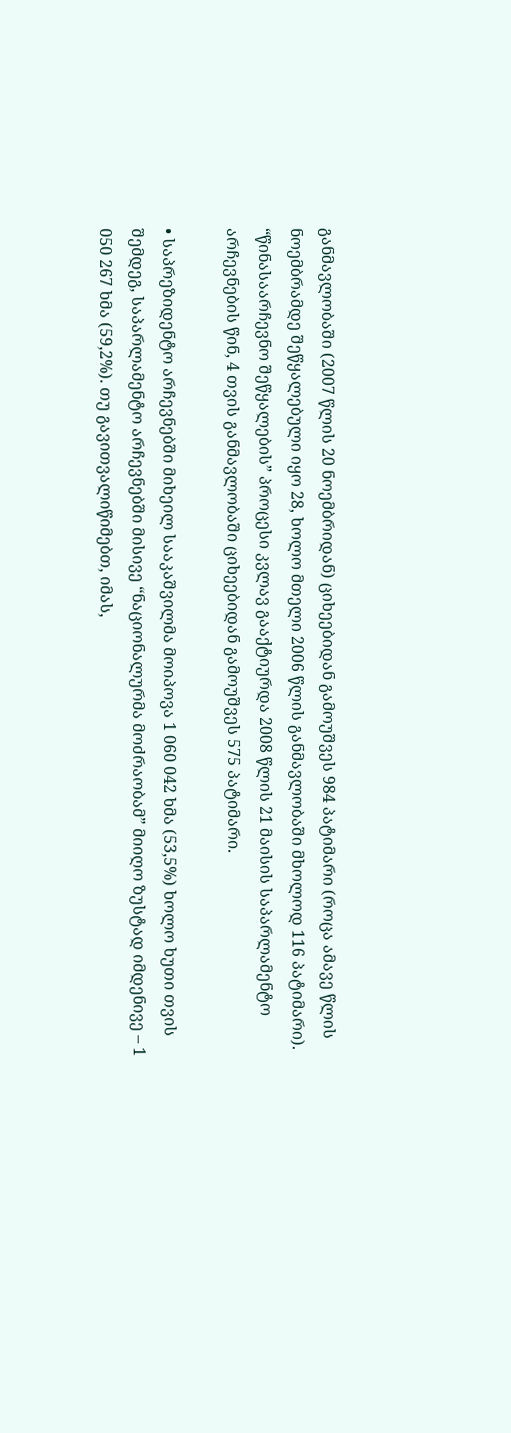განმავლობაში (2007 წლის 20 ნოემბრიდან) ციხეებიდან გამოუშვეს 984 პატიმარი (როცა ამავე წლის ნოემბრამდე შეწყალებული იყო 28, ხოლო მთელი 2006 წლის განმავლობაში მხოლოდ 116 პატიმარი). “წინასაარჩევნო შეწყალების” პროცესი კვლავ გააქტიურდა 2008 წლის 21 მაისის საპარლამენტო არჩევნების წინ, 4 თვის განმავლობაში ციხეებიდან გამოუშვეს 575 პატიმარი.

• საპრეზიდენტო არჩევნებში მიხეილ სააკაშვილმა მოიპოვა 1 060 042 ხმა (53,5%) ხოლო ხუთი თვის შემდეგ, საპარლამენტო არჩევნებში მისივე “ნაციონალურმა მოძრაობამ” მიიღო ზუსტად იმდენივე – 1 050 267 ხმა (59,2%). თუ გავითვალიწიმებთ, იმას,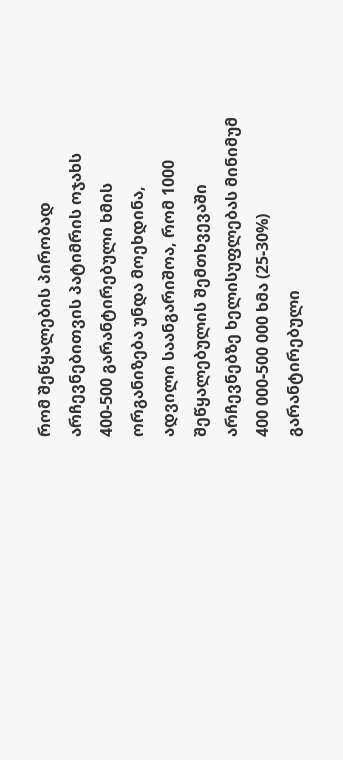რომ შეწყალების პირობად არჩევნებითვის პატიმრის ოჯახს 400-500 გარანტირებული ხმის ორგანიზება უნდა მოეხდინა, ადვილი საანგარიშოა, რომ 1000 შეწყალებულის შემთხვევაში არჩევნებზე ხელისუფლებას მინიმუმ 400 000-500 000 ხმა (25-30%) გარანტირებული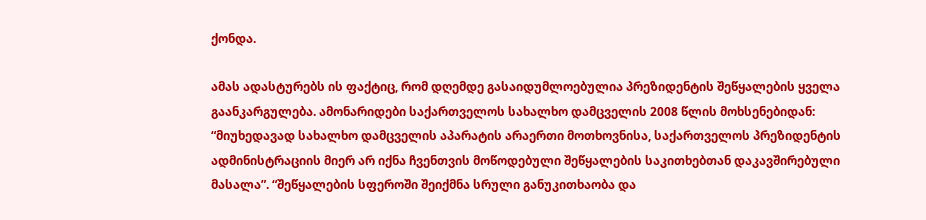ქონდა.

ამას ადასტურებს ის ფაქტიც, რომ დღემდე გასაიდუმლოებულია პრეზიდენტის შეწყალების ყველა გაანკარგულება. ამონარიდები საქართველოს სახალხო დამცველის 2008 წლის მოხსენებიდან: “მიუხედავად სახალხო დამცველის აპარატის არაერთი მოთხოვნისა, საქართველოს პრეზიდენტის ადმინისტრაციის მიერ არ იქნა ჩვენთვის მოწოდებული შეწყალების საკითხებთან დაკავშირებული მასალა”. “შეწყალების სფეროში შეიქმნა სრული განუკითხაობა და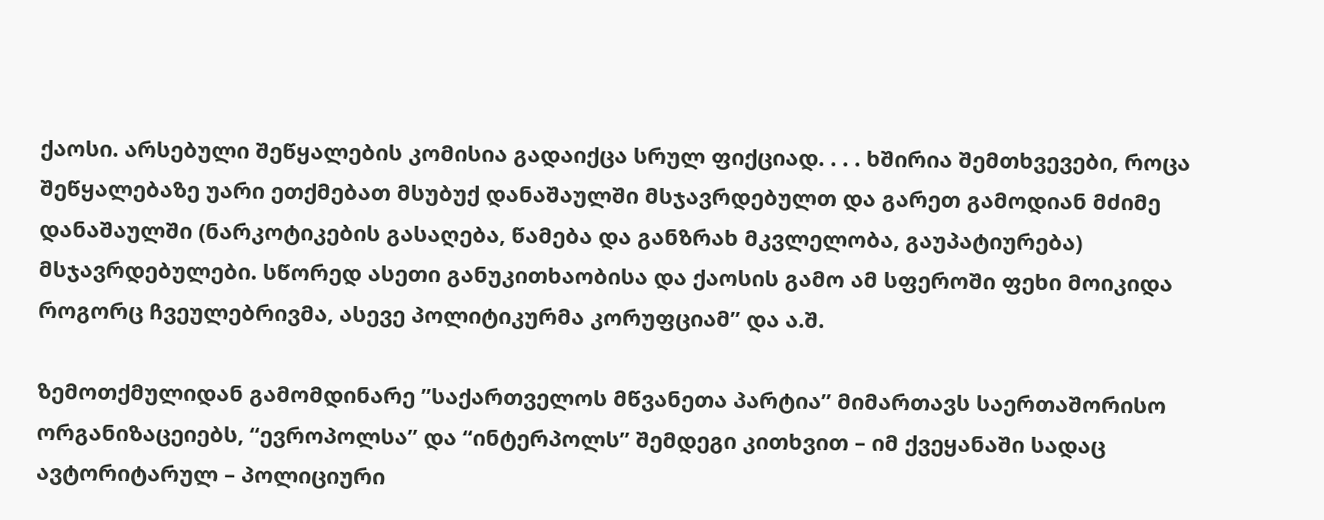ქაოსი. არსებული შეწყალების კომისია გადაიქცა სრულ ფიქციად. . . . ხშირია შემთხვევები, როცა შეწყალებაზე უარი ეთქმებათ მსუბუქ დანაშაულში მსჯავრდებულთ და გარეთ გამოდიან მძიმე დანაშაულში (ნარკოტიკების გასაღება, წამება და განზრახ მკვლელობა, გაუპატიურება) მსჯავრდებულები. სწორედ ასეთი განუკითხაობისა და ქაოსის გამო ამ სფეროში ფეხი მოიკიდა როგორც ჩვეულებრივმა, ასევე პოლიტიკურმა კორუფციამ” და ა.შ.

ზემოთქმულიდან გამომდინარე ”საქართველოს მწვანეთა პარტია” მიმართავს საერთაშორისო ორგანიზაცეიებს, “ევროპოლსა” და “ინტერპოლს” შემდეგი კითხვით – იმ ქვეყანაში სადაც ავტორიტარულ – პოლიციური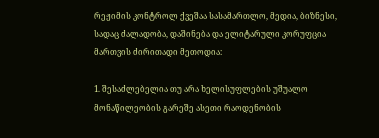რეჟიმის კონტროლ ქვეშაა სასამართლო, მედია, ბიზნესი, სადაც ძალადობა, დაშინება და ელიტარული კორუფცია მართვის ძირითადი მეთოდია:

1. შესაძლებელია თუ არა ხელისუფლების უშუალო მონაწილეობის გარეშე ასეთი რაოდენობის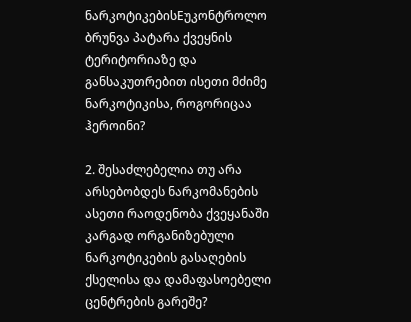ნარკოტიკებისEუკონტროლო ბრუნვა პატარა ქვეყნის ტერიტორიაზე და განსაკუთრებით ისეთი მძიმე ნარკოტიკისა, როგორიცაა ჰეროინი?

2. შესაძლებელია თუ არა არსებობდეს ნარკომანების ასეთი რაოდენობა ქვეყანაში კარგად ორგანიზებული ნარკოტიკების გასაღების ქსელისა და დამაფასოებელი ცენტრების გარეშე?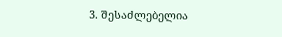3. შესაძლებელია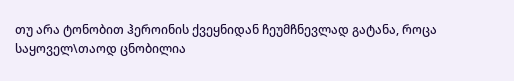თუ არა ტონობით ჰეროინის ქვეყნიდან ჩეუმჩნევლად გატანა, როცა საყოველ\თაოდ ცნობილია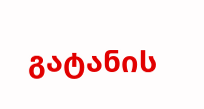გატანის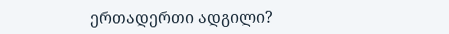ერთადერთი ადგილი?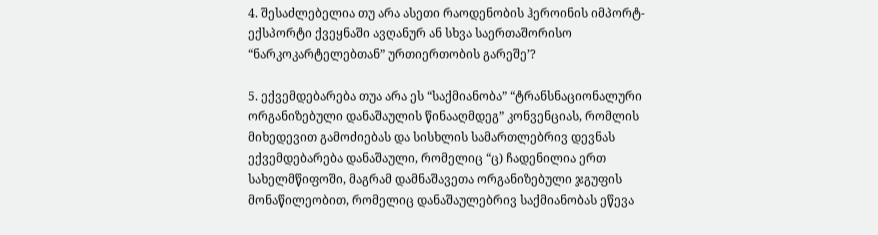4. შესაძლებელია თუ არა ასეთი რაოდენობის ჰეროინის იმპორტ-ექსპორტი ქვეყნაში ავღანურ ან სხვა საერთაშორისო “ნარკოკარტელებთან” ურთიერთობის გარეშე’?

5. ექვემდებარება თუა არა ეს “საქმიანობა” “ტრანსნაციონალური ორგანიზებული დანაშაულის წინააღმდეგ” კონვენციას, რომლის მიხედევით გამოძიებას და სისხლის სამართლებრივ დევნას ექვემდებარება დანაშაული, რომელიც “ც) ჩადენილია ერთ სახელმწიფოში, მაგრამ დამნაშავეთა ორგანიზებული ჯგუფის მონაწილეობით, რომელიც დანაშაულებრივ საქმიანობას ეწევა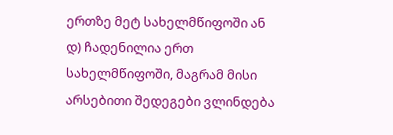ერთზე მეტ სახელმწიფოში ან დ) ჩადენილია ერთ სახელმწიფოში, მაგრამ მისი არსებითი შედეგები ვლინდება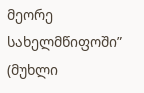მეორე სახელმწიფოში” (მუხლი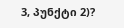3, პუნქტი 2)?